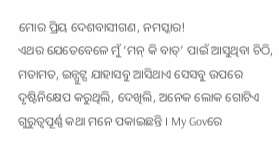ମୋର ପ୍ରିୟ ଦେଶବାସୀଗଣ, ନମସ୍କାର!
ଏଥର ଯେତେବେଳେ ମୁଁ ‘ମନ୍ କି ବାତ୍’ ପାଇଁ ଆସୁଥିବା ଚିଠି, ମତାମତ, ଇନ୍ପୁଟ୍ସ ଯାହାସବୁ ଆସିଥାଏ ସେସବୁ ଉପରେ ଦୃଷ୍ଟିନିକ୍ଷେପ କରୁଥିଲି, ଦେଖିଲି, ଅନେକ ଲୋକ ଗୋଟିଏ ଗୁରୁତ୍ୱପୂର୍ଣ୍ଣ କଥା ମନେ ପକାଇଛନ୍ତି । My Govରେ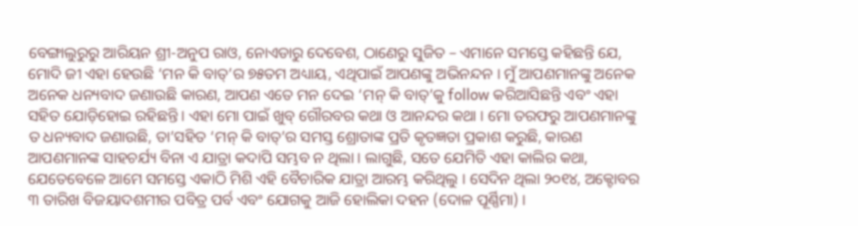ବେଙ୍ଗାଲୁରୁରୁ ଆରିୟନ ଶ୍ରୀ-ଅନୁପ ରାଓ, ନୋଏଡାରୁ ଦେବେଶ, ଠାଣେରୁ ସୁଜିତ – ଏମାନେ ସମସ୍ତେ କହିଛନ୍ତି ଯେ, ମୋଦି ଜୀ ଏହା ହେଉଛି ‘ମନ କି ବାତ୍’ର ୭୫ତମ ଅଧ୍ୟାୟ, ଏଥିପାଇଁ ଆପଣଙ୍କୁ ଅଭିନନ୍ଦନ । ମୁଁ ଆପଣମାନଙ୍କୁ ଅନେକ ଅନେକ ଧନ୍ୟବାଦ ଜଣାଉଛି କାରଣ, ଆପଣ ଏତେ ମନ ଦେଇ ‘ମନ୍ କି ବାତ୍’କୁ follow କରିଆସିଛନ୍ତି ଏବଂ ଏହା ସହିତ ଯୋଡ଼ିହୋଇ ରହିଛନ୍ତି । ଏହା ମୋ ପାଇଁ ଖୁବ୍ ଗୌରବର କଥା ଓ ଆନନ୍ଦର କଥା । ମୋ ତରଫରୁ ଆପଣମାନଙ୍କୁ ତ ଧନ୍ୟବାଦ ଜଣାଉଛି, ତା’ସହିତ ‘ମନ୍ କି ବାତ୍’ର ସମସ୍ତ ଶ୍ରୋତାଙ୍କ ପ୍ରତି କୃତଜ୍ଞତା ପ୍ରକାଶ କରୁଛି, କାରଣ ଆପଣମାନଙ୍କ ସାହଚର୍ଯ୍ୟ ବିନା ଏ ଯାତ୍ରା କଦାପି ସମ୍ଭବ ନ ଥିଲା । ଲାଗୁଛି, ସତେ ଯେମିତି ଏହା କାଲିର କଥା, ଯେତେବେଳେ ଆମେ ସମସ୍ତେ ଏକାଠି ମିଶି ଏହି ବୈଚାରିକ ଯାତ୍ରା ଆରମ୍ଭ କରିଥିଲୁ । ସେଦିନ ଥିଲା ୨୦୧୪, ଅକ୍ଟୋବର ୩ ତାରିଖ ବିଜୟାଦଶମୀର ପବିତ୍ର ପର୍ବ ଏବଂ ଯୋଗକୁ ଆଜି ହୋଲିକା ଦହନ (ଦୋଳ ପୂର୍ଣ୍ଣିମା) ।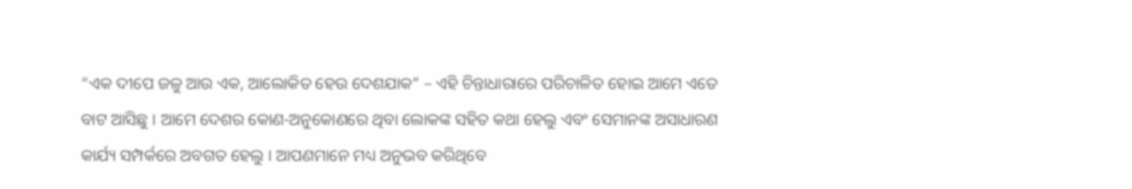“ଏକ ଦୀପେ ଜଳୁ ଆଉ ଏକ, ଆଲୋକିତ ହେଉ ଦେଶଯାକ” – ଏହି ଚିନ୍ତାଧାରାରେ ପରିଚାଳିତ ହୋଇ ଆମେ ଏତେ ବାଟ ଆସିଛୁ । ଆମେ ଦେଶର କୋଣ-ଅନୁକୋଣରେ ଥିବା ଲୋକଙ୍କ ସହିତ କଥା ହେଲୁ ଏବଂ ସେମାନଙ୍କ ଅସାଧାରଣ କାର୍ଯ୍ୟ ସମ୍ପର୍କରେ ଅବଗତ ହେଲୁ । ଆପଣମାନେ ମଧ୍ୟ ଅନୁଭବ କରିଥିବେ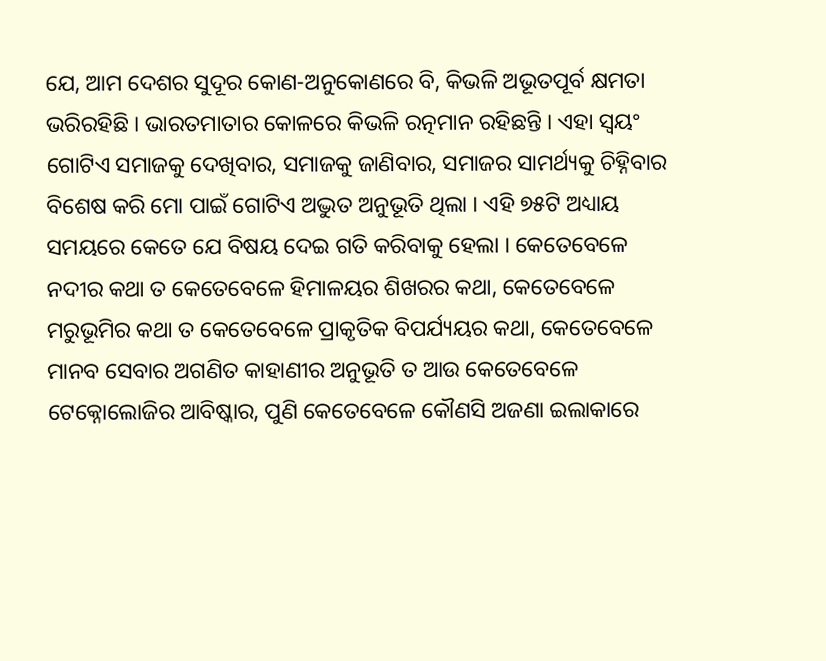ଯେ, ଆମ ଦେଶର ସୁଦୂର କୋଣ-ଅନୁକୋଣରେ ବି, କିଭଳି ଅଭୂତପୂର୍ବ କ୍ଷମତା ଭରିରହିଛି । ଭାରତମାତାର କୋଳରେ କିଭଳି ରତ୍ନମାନ ରହିଛନ୍ତି । ଏହା ସ୍ୱୟଂ ଗୋଟିଏ ସମାଜକୁ ଦେଖିବାର, ସମାଜକୁ ଜାଣିବାର, ସମାଜର ସାମର୍ଥ୍ୟକୁ ଚିହ୍ନିବାର ବିଶେଷ କରି ମୋ ପାଇଁ ଗୋଟିଏ ଅଦ୍ଭୁତ ଅନୁଭୂତି ଥିଲା । ଏହି ୭୫ଟି ଅଧ୍ୟାୟ ସମୟରେ କେତେ ଯେ ବିଷୟ ଦେଇ ଗତି କରିବାକୁ ହେଲା । କେତେବେଳେ ନଦୀର କଥା ତ କେତେବେଳେ ହିମାଳୟର ଶିଖରର କଥା, କେତେବେଳେ ମରୁଭୂମିର କଥା ତ କେତେବେଳେ ପ୍ରାକୃତିକ ବିପର୍ଯ୍ୟୟର କଥା, କେତେବେଳେ ମାନବ ସେବାର ଅଗଣିତ କାହାଣୀର ଅନୁଭୂତି ତ ଆଉ କେତେବେଳେ ଟେକ୍ନୋଲୋଜିର ଆବିଷ୍କାର, ପୁଣି କେତେବେଳେ କୌଣସି ଅଜଣା ଇଲାକାରେ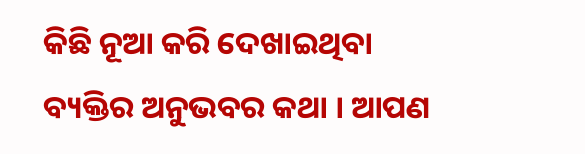କିଛି ନୂଆ କରି ଦେଖାଇଥିବା ବ୍ୟକ୍ତିର ଅନୁଭବର କଥା । ଆପଣ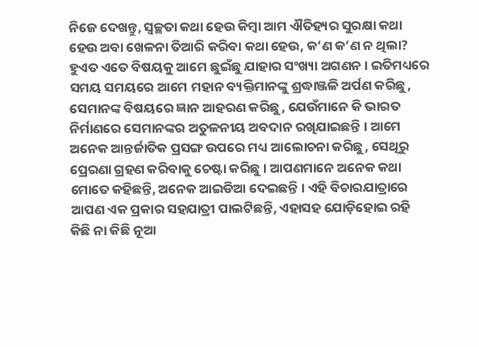ନିଜେ ଦେଖନ୍ତୁ, ସ୍ୱଚ୍ଛତା କଥା ହେଉ କିମ୍ବା ଆମ ଐତିହ୍ୟର ସୁରକ୍ଷା କଥା ହେଉ ଅବା ଖେଳନା ତିଆରି କରିବା କଥା ହେଉ, କ’ଣ କ’ଣ ନ ଥିଲା? ହୁଏତ ଏତେ ବିଷୟକୁ ଆମେ ଛୁଇଁଛୁ ଯାହାର ସଂଖ୍ୟା ଅଗଣନ । ଇତିମଧ୍ୟରେ ସମୟ ସମୟରେ ଆମେ ମହାନ ବ୍ୟକ୍ତିମାନଙ୍କୁ ଶ୍ରଦ୍ଧାଞ୍ଜଳି ଅର୍ପଣ କରିଛୁ, ସେମାନଙ୍କ ବିଷୟରେ ଜ୍ଞାନ ଆହରଣ କରିଛୁ, ଯେଉଁମାନେ କି ଭାରତ ନିର୍ମାଣରେ ସେମାନଙ୍କର ଅତୁଳନୀୟ ଅବଦାନ ରଖିଯାଇଛନ୍ତି । ଆମେ ଅନେକ ଆନ୍ତର୍ଜାତିକ ପ୍ରସଙ୍ଗ ଉପରେ ମଧ୍ୟ ଆଲୋଚନା କରିଛୁ, ସେଥିରୁ ପ୍ରେରଣା ଗ୍ରହଣ କରିବାକୁ ଚେଷ୍ଟା କରିଛୁ । ଆପଣମାନେ ଅନେକ କଥା ମୋତେ କହିଛନ୍ତି, ଅନେକ ଆଇଡିଆ ଦେଇଛନ୍ତି । ଏହି ବିଚାରଯାତ୍ରାରେ ଆପଣ ଏକ ପ୍ରକାର ସହଯାତ୍ରୀ ପାଲଟିଛନ୍ତି, ଏହାସହ ଯୋଡ଼ିହୋଇ ରହି କିଛି ନା କିଛି ନୂଆ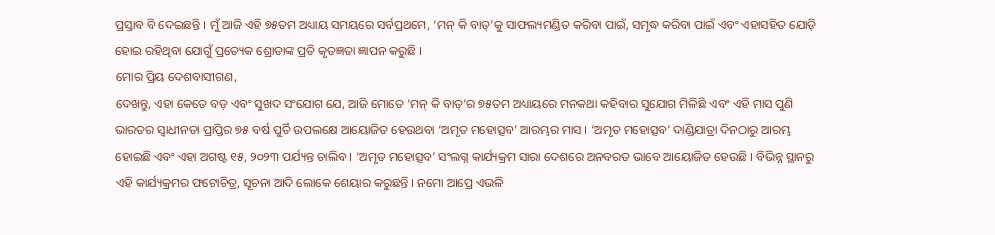ପ୍ରସ୍ତାବ ବି ଦେଇଛନ୍ତି । ମୁଁ ଆଜି ଏହି ୭୫ତମ ଅଧ୍ୟାୟ ସମୟରେ ସର୍ବପ୍ରଥମେ, ‘ମନ୍ କି ବାତ୍’କୁ ସାଫଲ୍ୟମଣ୍ଡିତ କରିବା ପାଇଁ, ସମୃଦ୍ଧ କରିବା ପାଇଁ ଏବଂ ଏହାସହିତ ଯୋଡ଼ି ହୋଇ ରହିଥିବା ଯୋଗୁଁ ପ୍ରତ୍ୟେକ ଶ୍ରୋତାଙ୍କ ପ୍ରତି କୃତଜ୍ଞତା ଜ୍ଞାପନ କରୁଛି ।
ମୋର ପ୍ରିୟ ଦେଶବାସୀଗଣ,
ଦେଖନ୍ତୁ, ଏହା କେତେ ବଡ଼ ଏବଂ ସୁଖଦ ସଂଯୋଗ ଯେ, ଆଜି ମୋତେ ‘ମନ୍ କି ବାତ୍’ର ୭୫ତମ ଅଧ୍ୟାୟରେ ମନକଥା କହିବାର ସୁଯୋଗ ମିଳିଛି ଏବଂ ଏହି ମାସ ପୁଣି ଭାରତର ସ୍ୱାଧୀନତା ପ୍ରାପ୍ତିର ୭୫ ବର୍ଷ ପୁର୍ତି ଉପଲକ୍ଷେ ଆୟୋଜିତ ହେଉଥବା ‘ଅମୃତ ମହୋତ୍ସବ’ ଆରମ୍ଭର ମାସ । ‘ଅମୃତ ମହୋତ୍ସବ’ ଦାଣ୍ଡିଯାତ୍ରା ଦିନଠାରୁ ଆରମ୍ଭ ହୋଇଛି ଏବଂ ଏହା ଅଗଷ୍ଟ ୧୫, ୨୦୨୩ ପର୍ଯ୍ୟନ୍ତ ଚାଲିବ । ‘ଅମୃତ ମହୋତ୍ସବ’ ସଂଲଗ୍ନ କାର୍ଯ୍ୟକ୍ରମ ସାରା ଦେଶରେ ଅନବରତ ଭାବେ ଆୟୋଜିତ ହେଉଛି । ବିଭିନ୍ନ ସ୍ଥାନରୁ ଏହି କାର୍ଯ୍ୟକ୍ରମର ଫଟୋଚିତ୍ର, ସୂଚନା ଆଦି ଲୋକେ ଶେୟାର କରୁଛନ୍ତି । ନମୋ ଆପ୍ରେ ଏଭଳି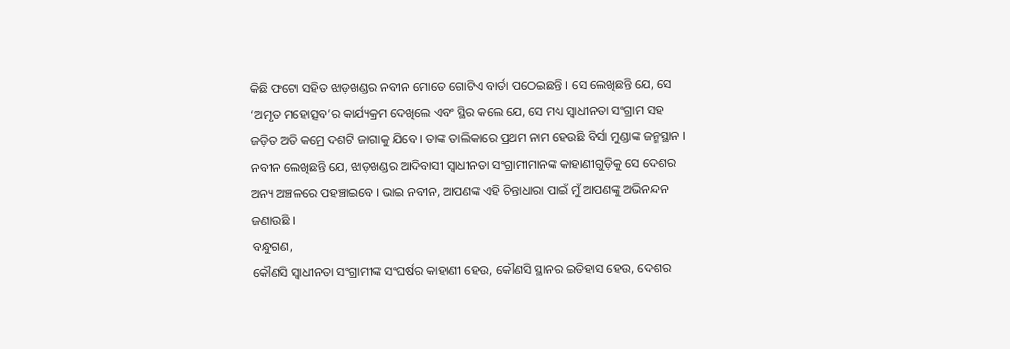କିଛି ଫଟୋ ସହିତ ଝାଡ଼ଖଣ୍ଡର ନବୀନ ମୋତେ ଗୋଟିଏ ବାର୍ତା ପଠେଇଛନ୍ତି । ସେ ଲେଖିଛନ୍ତି ଯେ, ସେ ‘ଅମୃତ ମହୋତ୍ସବ’ର କାର୍ଯ୍ୟକ୍ରମ ଦେଖିଲେ ଏବଂ ସ୍ଥିର କଲେ ଯେ, ସେ ମଧ୍ୟ ସ୍ୱାଧୀନତା ସଂଗ୍ରାମ ସହ ଜଡ଼ିତ ଅତି କମ୍ରେ ଦଶଟି ଜାଗାକୁ ଯିବେ । ତାଙ୍କ ତାଲିକାରେ ପ୍ରଥମ ନାମ ହେଉଛି ବିର୍ସା ମୁଣ୍ଡାଙ୍କ ଜନ୍ମସ୍ଥାନ । ନବୀନ ଲେଖିଛନ୍ତି ଯେ, ଝାଡ଼ଖଣ୍ଡର ଆଦିବାସୀ ସ୍ୱାଧୀନତା ସଂଗ୍ରାମୀମାନଙ୍କ କାହାଣୀଗୁଡ଼ିକୁ ସେ ଦେଶର ଅନ୍ୟ ଅଞ୍ଚଳରେ ପହଞ୍ଚାଇବେ । ଭାଇ ନବୀନ, ଆପଣଙ୍କ ଏହି ଚିନ୍ତାଧାରା ପାଇଁ ମୁଁ ଆପଣଙ୍କୁ ଅଭିନନ୍ଦନ ଜଣାଉଛି ।
ବନ୍ଧୁଗଣ,
କୌଣସି ସ୍ୱାଧୀନତା ସଂଗ୍ରାମୀଙ୍କ ସଂଘର୍ଷର କାହାଣୀ ହେଉ, କୌଣସି ସ୍ଥାନର ଇତିହାସ ହେଉ, ଦେଶର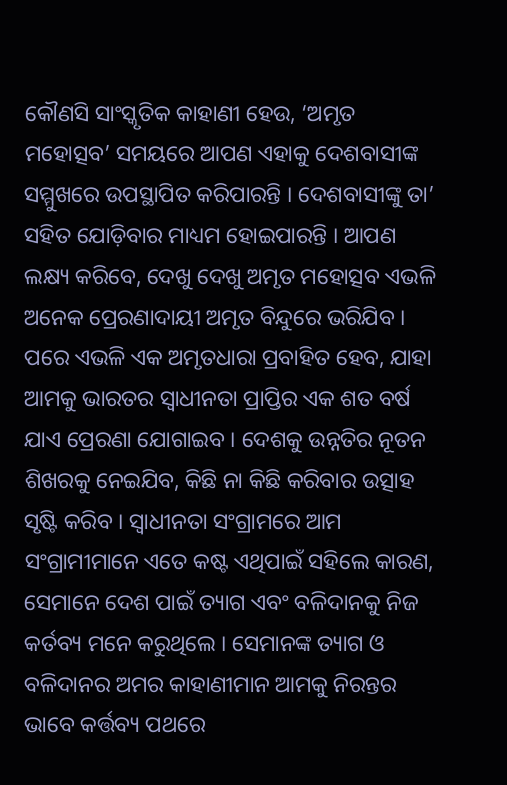କୌଣସି ସାଂସ୍କୃତିକ କାହାଣୀ ହେଉ, ‘ଅମୃତ ମହୋତ୍ସବ’ ସମୟରେ ଆପଣ ଏହାକୁ ଦେଶବାସୀଙ୍କ ସମ୍ମୁଖରେ ଉପସ୍ଥାପିତ କରିପାରନ୍ତି । ଦେଶବାସୀଙ୍କୁ ତା’ ସହିତ ଯୋଡ଼ିବାର ମାଧ୍ୟମ ହୋଇପାରନ୍ତି । ଆପଣ ଲକ୍ଷ୍ୟ କରିବେ, ଦେଖୁ ଦେଖୁ ଅମୃତ ମହୋତ୍ସବ ଏଭଳି ଅନେକ ପ୍ରେରଣାଦାୟୀ ଅମୃତ ବିନ୍ଦୁରେ ଭରିଯିବ । ପରେ ଏଭଳି ଏକ ଅମୃତଧାରା ପ୍ରବାହିତ ହେବ, ଯାହା ଆମକୁ ଭାରତର ସ୍ୱାଧୀନତା ପ୍ରାପ୍ତିର ଏକ ଶତ ବର୍ଷ ଯାଏ ପ୍ରେରଣା ଯୋଗାଇବ । ଦେଶକୁ ଉନ୍ନତିର ନୂତନ ଶିଖରକୁ ନେଇଯିବ, କିଛି ନା କିଛି କରିବାର ଉତ୍ସାହ ସୃଷ୍ଟି କରିବ । ସ୍ୱାଧୀନତା ସଂଗ୍ରାମରେ ଆମ ସଂଗ୍ରାମୀମାନେ ଏତେ କଷ୍ଟ ଏଥିପାଇଁ ସହିଲେ କାରଣ, ସେମାନେ ଦେଶ ପାଇଁ ତ୍ୟାଗ ଏବଂ ବଳିଦାନକୁ ନିଜ କର୍ତବ୍ୟ ମନେ କରୁଥିଲେ । ସେମାନଙ୍କ ତ୍ୟାଗ ଓ ବଳିଦାନର ଅମର କାହାଣୀମାନ ଆମକୁ ନିରନ୍ତର ଭାବେ କର୍ତ୍ତବ୍ୟ ପଥରେ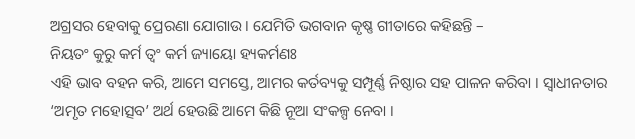ଅଗ୍ରସର ହେବାକୁ ପ୍ରେରଣା ଯୋଗାଉ । ଯେମିତି ଭଗବାନ କୃଷ୍ଣ ଗୀତାରେ କହିଛନ୍ତି –
ନିୟତଂ କୁରୁ କର୍ମ ତ୍ୱଂ କର୍ମ ଜ୍ୟାୟୋ ହ୍ୟକର୍ମଣଃ
ଏହି ଭାବ ବହନ କରି, ଆମେ ସମସ୍ତେ, ଆମର କର୍ତବ୍ୟକୁ ସମ୍ପୂର୍ଣ୍ଣ ନିଷ୍ଠାର ସହ ପାଳନ କରିବା । ସ୍ୱାଧୀନତାର ‘ଅମୃତ ମହୋତ୍ସବ’ ଅର୍ଥ ହେଉଛି ଆମେ କିଛି ନୂଆ ସଂକଳ୍ପ ନେବା ।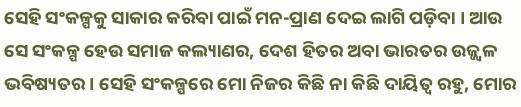ସେହି ସଂକଳ୍ପକୁ ସାକାର କରିବା ପାଇଁ ମନ-ପ୍ରାଣ ଦେଇ ଲାଗି ପଡ଼ିବା । ଆଉ ସେ ସଂକଳ୍ପ ହେଉ ସମାଜ କଲ୍ୟାଣର, ଦେଶ ହିତର ଅବା ଭାରତର ଉଜ୍ଜ୍ୱଳ ଭବିଷ୍ୟତର । ସେହି ସଂକଳ୍ପରେ ମୋ ନିଜର କିଛି ନା କିଛି ଦାୟିତ୍ୱ ରହୁ, ମୋର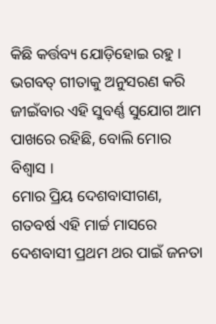କିଛି କର୍ତ୍ତବ୍ୟ ଯୋଡ଼ିହୋଇ ରହୁ । ଭଗବତ୍ ଗୀତାକୁ ଅନୁସରଣ କରି ଜୀଇଁବାର ଏହି ସୁବର୍ଣ୍ଣ ସୁଯୋଗ ଆମ ପାଖରେ ରହିଛି, ବୋଲି ମୋର ବିଶ୍ୱାସ ।
ମୋର ପ୍ରିୟ ଦେଶବାସୀଗଣ,
ଗତବର୍ଷ ଏହି ମାର୍ଚ୍ଚ ମାସରେ ଦେଶବାସୀ ପ୍ରଥମ ଥର ପାଇଁ ଜନତା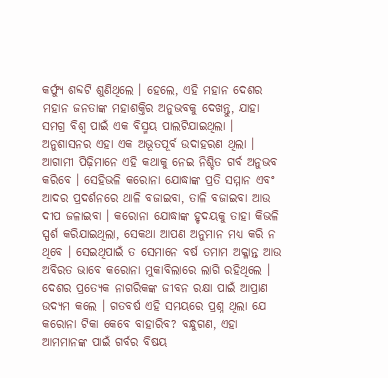କର୍ଫ୍ୟୁ ଶବ୍ଦଟି ଶୁଣିଥିଲେ । ହେଲେ, ଏହି ମହାନ ଦେଶର ମହାନ ଜନତାଙ୍କ ମହାଶକ୍ତିର ଅନୁଭବକୁ ଦେଖନ୍ତୁ, ଯାହା ସମଗ୍ର ବିଶ୍ୱ ପାଇଁ ଏକ ବିସ୍ମୟ ପାଲଟିଯାଇଥିଲା । ଅନୁଶାସନର ଏହା ଏକ ଅଭୂତପୂର୍ବ ଉଦାହରଣ ଥିଲା । ଆଗାମୀ ପିଢ଼ିମାନେ ଏହି କଥାକୁ ନେଇ ନିଶ୍ଚିତ ଗର୍ବ ଅନୁଭବ କରିବେ । ସେହିଭଳି କରୋନା ଯୋଦ୍ଧାଙ୍କ ପ୍ରତି ସମ୍ମାନ ଏବଂ ଆଦର ପ୍ରଦର୍ଶନରେ ଥାଳି ବଜାଇବା, ତାଳି ବଜାଇବା ଆଉ ଦୀପ ଜଳାଇବା । କରୋନା ଯୋଦ୍ଧାଙ୍କ ହୃଦୟକୁ ତାହା କିଭଳି ସ୍ପର୍ଶ କରିଯାଇଥିଲା, ସେକଥା ଆପଣ ଅନୁମାନ ମଧ୍ୟ କରି ନ ଥିବେ । ସେଇଥିପାଇଁ ତ ସେମାନେ ବର୍ଷ ତମାମ ଅକ୍ଳାନ୍ତ ଆଉ ଅବିରତ ଭାବେ କରୋନା ମୁକାବିଲାରେ ଲାଗି ରହିଥିଲେ । ଦେଶର ପ୍ରତ୍ୟେକ ନାଗରିକଙ୍କ ଜୀବନ ରକ୍ଷା ପାଇଁ ଆପ୍ରାଣ ଉଦ୍ୟମ କଲେ । ଗତବର୍ଷ ଏହି ସମୟରେ ପ୍ରଶ୍ନ ଥିଲା ଯେ କରୋନା ଟିକା କେବେ ବାହାରିବ? ବନ୍ଧୁଗଣ, ଏହା ଆମମାନଙ୍କ ପାଇଁ ଗର୍ବର ବିଷୟ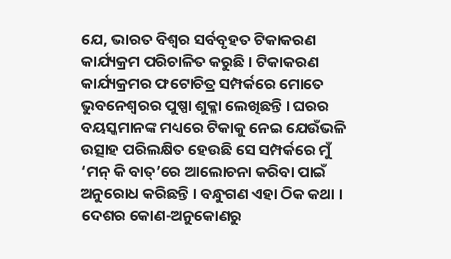ଯେ, ଭାରତ ବିଶ୍ୱର ସର୍ବବୃହତ ଟିକାକରଣ କାର୍ଯ୍ୟକ୍ରମ ପରିଚାଳିତ କରୁଛି । ଟିକାକରଣ କାର୍ଯ୍ୟକ୍ରମର ଫଟୋଚିତ୍ର ସମ୍ପର୍କରେ ମୋତେ ଭୁବନେଶ୍ୱରର ପୁଷ୍ପା ଶୁକ୍ଳା ଲେଖିଛନ୍ତି । ଘରର ବୟସ୍କମାନଙ୍କ ମଧ୍ୟରେ ଟିକାକୁ ନେଇ ଯେଉଁଭଳି ଉତ୍ସାହ ପରିଲକ୍ଷିତ ହେଉଛି ସେ ସମ୍ପର୍କରେ ମୁଁ ‘ମନ୍ କି ବାତ୍’ରେ ଆଲୋଚନା କରିବା ପାଇଁ ଅନୁରୋଧ କରିଛନ୍ତି । ବନ୍ଧୁଗଣ ଏହା ଠିକ କଥା । ଦେଶର କୋଣ-ଅନୁକୋଣରୁ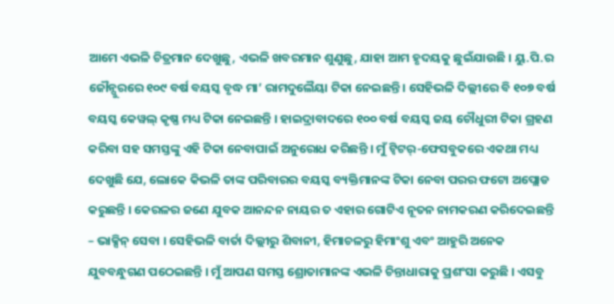ଆମେ ଏଭଳି ଚିତ୍ରମାନ ଦେଖୁଛୁ, ଏଭଳି ଖବରମାନ ଶୁଣୁଛୁ, ଯାହା ଆମ ହୃଦୟକୁ ଛୁଇଁଯାଉଛି । ୟୁ.ପି.ର ଜୌନ୍ପୁରରେ ୧୦୯ ବର୍ଷ ବୟସ୍କ ବୃଦ୍ଧ ମା’ ରାମଦୁଲୈୟା ଟିକା ନେଇଛନ୍ତି । ସେହିଭଳି ଦିଲ୍ଲୀରେ ବି ୧୦୭ ବର୍ଷ ବୟସ୍କ କେୱଲ୍ କୃଷ୍ଣ ମଧ୍ୟ ଟିକା ନେଇଛନ୍ତି । ହାଇଦ୍ରାବାଦରେ ୧୦୦ ବର୍ଷ ବୟସ୍କ ଜୟ ଚୌଧୁରୀ ଟିକା ଗ୍ରହଣ କରିବା ସହ ସମସ୍ତଙ୍କୁ ଏହି ଟିକା ନେବାପାଇଁ ଅନୁରୋଧ କରିଛନ୍ତି । ମୁଁ ଟ୍ୱିଟର୍-ଫେସବୁକରେ ଏକଥା ମଧ୍ୟ ଦେଖୁଛି ଯେ, ଲୋକେ କିଭଳି ତାଙ୍କ ପରିବାରର ବୟସ୍କ ବ୍ୟକ୍ତିମାନଙ୍କ ଟିକା ନେବା ପରର ଫଟୋ ଅପ୍ଲୋଡ କରୁଛନ୍ତି । କେରଳର ଜଣେ ଯୁବକ ଆନନ୍ଦନ ନାୟର ତ ଏହାର ଗୋଟିଏ ନୂତନ ନାମକରଣ କରିଦେଇଛନ୍ତି – ଭାକ୍ସିନ୍ ସେବା । ସେହିଭଳି ବାର୍ତା ଦିଲ୍ଲୀରୁ ଶିବାନୀ, ହିମାଚଳରୁ ହିମାଂଶୁ ଏବଂ ଆହୁରି ଅନେକ ଯୁବବନ୍ଧୁଗଣ ପଠେଇଛନ୍ତି । ମୁଁ ଆପଣ ସମସ୍ତ ଶ୍ରୋତାମାନଙ୍କ ଏଭଳି ଚିନ୍ତାଧାରାକୁ ପ୍ରଶଂସା କରୁଛି । ଏସବୁ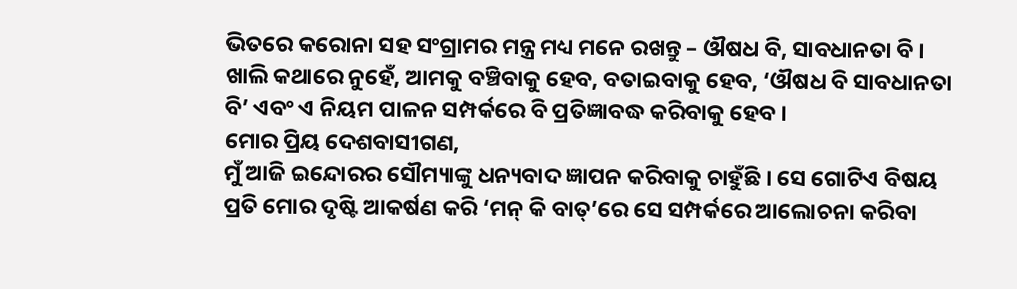ଭିତରେ କରୋନା ସହ ସଂଗ୍ରାମର ମନ୍ତ୍ର ମଧ୍ୟ ମନେ ରଖନ୍ତୁ – ଔଷଧ ବି, ସାବଧାନତା ବି । ଖାଲି କଥାରେ ନୁହେଁ, ଆମକୁ ବଞ୍ଚିବାକୁ ହେବ, ବତାଇବାକୁ ହେବ, ‘ଔଷଧ ବି ସାବଧାନତା ବି’ ଏବଂ ଏ ନିୟମ ପାଳନ ସମ୍ପର୍କରେ ବି ପ୍ରତିଜ୍ଞାବଦ୍ଧ କରିବାକୁ ହେବ ।
ମୋର ପ୍ରିୟ ଦେଶବାସୀଗଣ,
ମୁଁ ଆଜି ଇନ୍ଦୋରର ସୌମ୍ୟାଙ୍କୁ ଧନ୍ୟବାଦ ଜ୍ଞାପନ କରିବାକୁ ଚାହୁଁଛି । ସେ ଗୋଟିଏ ବିଷୟ ପ୍ରତି ମୋର ଦୃଷ୍ଟି ଆକର୍ଷଣ କରି ‘ମନ୍ କି ବାତ୍’ରେ ସେ ସମ୍ପର୍କରେ ଆଲୋଚନା କରିବା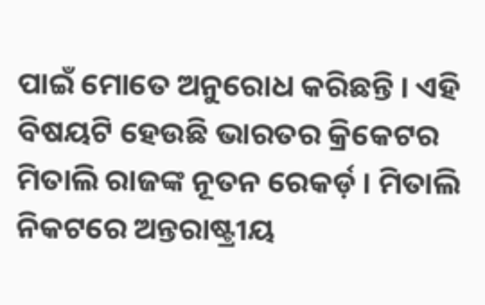ପାଇଁ ମୋତେ ଅନୁରୋଧ କରିଛନ୍ତି । ଏହି ବିଷୟଟି ହେଉଛି ଭାରତର କ୍ରିକେଟର ମିତାଲି ରାଜଙ୍କ ନୂତନ ରେକର୍ଡ଼ । ମିତାଲି ନିକଟରେ ଅନ୍ତରାଷ୍ଟ୍ରୀୟ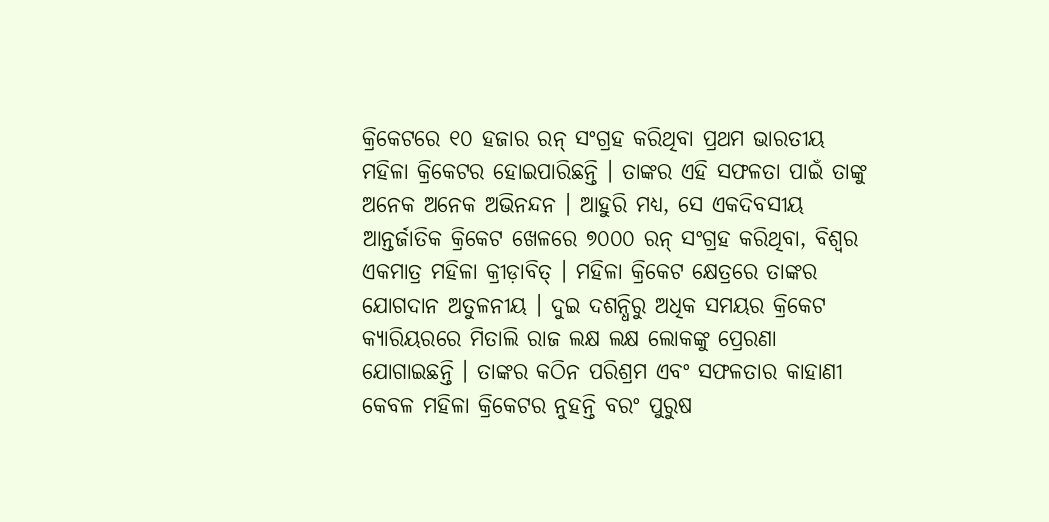କ୍ରିକେଟରେ ୧୦ ହଜାର ରନ୍ ସଂଗ୍ରହ କରିଥିବା ପ୍ରଥମ ଭାରତୀୟ ମହିଳା କ୍ରିକେଟର ହୋଇପାରିଛନ୍ତି । ତାଙ୍କର ଏହି ସଫଳତା ପାଇଁ ତାଙ୍କୁ ଅନେକ ଅନେକ ଅଭିନନ୍ଦନ । ଆହୁରି ମଧ୍ୟ, ସେ ଏକଦିବସୀୟ ଆନ୍ତର୍ଜାତିକ କ୍ରିକେଟ ଖେଳରେ ୭୦୦୦ ରନ୍ ସଂଗ୍ରହ କରିଥିବା, ବିଶ୍ୱର ଏକମାତ୍ର ମହିଳା କ୍ରୀଡ଼ାବିତ୍ । ମହିଳା କ୍ରିକେଟ କ୍ଷେତ୍ରରେ ତାଙ୍କର ଯୋଗଦାନ ଅତୁଳନୀୟ । ଦୁଇ ଦଶନ୍ଧିରୁ ଅଧିକ ସମୟର କ୍ରିକେଟ କ୍ୟାରିୟରରେ ମିତାଲି ରାଜ ଲକ୍ଷ ଲକ୍ଷ ଲୋକଙ୍କୁ ପ୍ରେରଣା ଯୋଗାଇଛନ୍ତି । ତାଙ୍କର କଠିନ ପରିଶ୍ରମ ଏବଂ ସଫଳତାର କାହାଣୀ କେବଳ ମହିଳା କ୍ରିକେଟର ନୁହନ୍ତି ବରଂ ପୁରୁଷ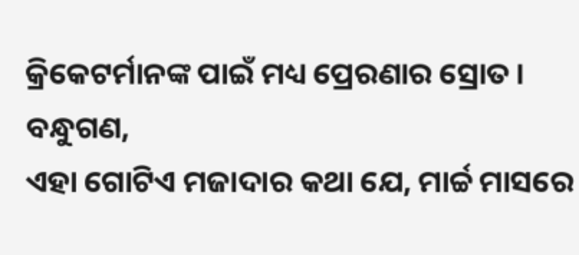କ୍ରିକେଟର୍ମାନଙ୍କ ପାଇଁ ମଧ୍ୟ ପ୍ରେରଣାର ସ୍ରୋତ ।
ବନ୍ଧୁଗଣ,
ଏହା ଗୋଟିଏ ମଜାଦାର କଥା ଯେ, ମାର୍ଚ୍ଚ ମାସରେ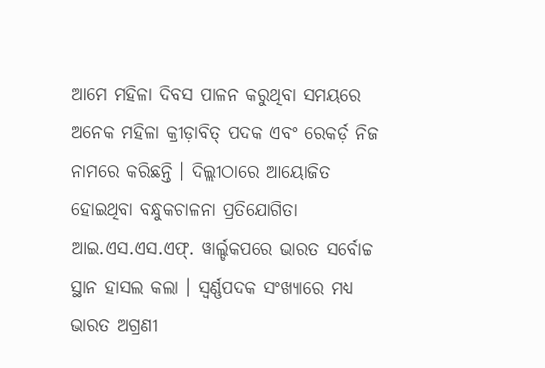ଆମେ ମହିଳା ଦିବସ ପାଳନ କରୁଥିବା ସମୟରେ ଅନେକ ମହିଳା କ୍ରୀଡ଼ାବିତ୍ ପଦକ ଏବଂ ରେକର୍ଡ଼ ନିଜ ନାମରେ କରିଛନ୍ତି । ଦିଲ୍ଲୀଠାରେ ଆୟୋଜିତ ହୋଇଥିବା ବନ୍ଧୁକଚାଳନା ପ୍ରତିଯୋଗିତା ଆଇ.ଏସ.ଏସ.ଏଫ୍. ୱାର୍ଲ୍ଡକପରେ ଭାରତ ସର୍ବୋଚ୍ଚ ସ୍ଥାନ ହାସଲ କଲା । ସ୍ୱର୍ଣ୍ଣପଦକ ସଂଖ୍ୟାରେ ମଧ୍ୟ ଭାରତ ଅଗ୍ରଣୀ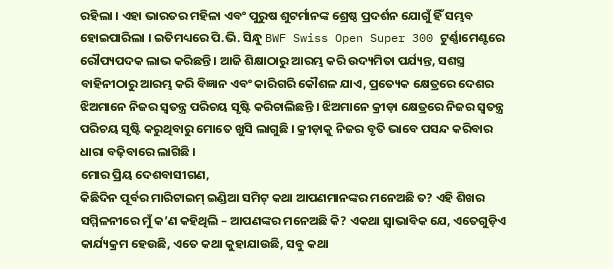ରହିଲା । ଏହା ଭାରତର ମହିଳା ଏବଂ ପୁରୁଷ ଶୁଟର୍ମାନଙ୍କ ଶ୍ରେଷ୍ଠ ପ୍ରଦର୍ଶନ ଯୋଗୁଁ ହିଁ ସମ୍ଭବ ହୋଇପାରିଲା । ଇତିମଧ୍ୟରେ ପି.ଭି. ସିନ୍ଧୁ BWF Swiss Open Super 300 ଟୁର୍ଣ୍ଣାମେଣ୍ଟରେ ରୌପ୍ୟପଦକ ଲାଭ କରିଛନ୍ତି । ଆଜି ଶିକ୍ଷାଠାରୁ ଆରମ୍ଭ କରି ଉଦ୍ୟମିତା ପର୍ଯ୍ୟନ୍ତ, ସଶସ୍ତ୍ର ବାହିନୀଠାରୁ ଆରମ୍ଭ କରି ବିଜ୍ଞାନ ଏବଂ କାରିଗରି କୌଶଳ ଯାଏ, ପ୍ରତ୍ୟେକ କ୍ଷେତ୍ରରେ ଦେଶର ଝିଅମାନେ ନିଜର ସ୍ୱତନ୍ତ୍ର ପରିଚୟ ସୃଷ୍ଟି କରିଚାଲିଛନ୍ତି । ଝିଅମାନେ କ୍ରୀଡ଼ା କ୍ଷେତ୍ରରେ ନିଜର ସ୍ୱତନ୍ତ୍ର ପରିଚୟ ସୃଷ୍ଟି କରୁଥିବାରୁ ମୋତେ ଖୁସି ଲାଗୁଛି । କ୍ରୀଡ଼ାକୁ ନିଜର ବୃତି ଭାବେ ପସନ୍ଦ କରିବାର ଧାରା ବଢ଼ିବାରେ ଲାଗିଛି ।
ମୋର ପ୍ରିୟ ଦେଶବାସୀଗଣ,
କିଛିଦିନ ପୂର୍ବର ମାରିଟାଇମ୍ ଇଣ୍ଡିଆ ସମିଟ୍ କଥା ଆପଣମାନଙ୍କର ମନେଅଛି ତ? ଏହି ଶିଖର ସମ୍ମିଳନୀରେ ମୁଁ କ’ଣ କହିଥିଲି – ଆପଣଙ୍କର ମନେଅଛି କି? ଏକଥା ସ୍ୱାଭାବିକ ଯେ, ଏତେଗୁଡ଼ିଏ କାର୍ଯ୍ୟକ୍ରମ ହେଉଛି, ଏତେ କଥା କୁହାଯାଉଛି, ସବୁ କଥା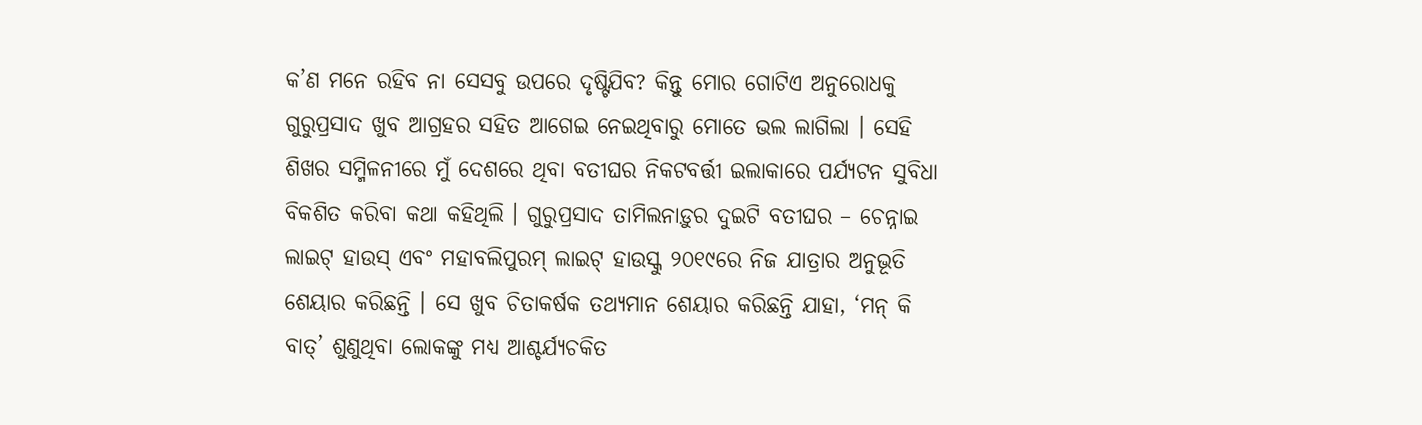କ’ଣ ମନେ ରହିବ ନା ସେସବୁ ଉପରେ ଦୃଷ୍ଟିଯିବ? କିନ୍ତୁ ମୋର ଗୋଟିଏ ଅନୁରୋଧକୁ ଗୁରୁପ୍ରସାଦ ଖୁବ ଆଗ୍ରହର ସହିତ ଆଗେଇ ନେଇଥିବାରୁ ମୋତେ ଭଲ ଲାଗିଲା । ସେହି ଶିଖର ସମ୍ମିଳନୀରେ ମୁଁ ଦେଶରେ ଥିବା ବତୀଘର ନିକଟବର୍ତ୍ତୀ ଇଲାକାରେ ପର୍ଯ୍ୟଟନ ସୁବିଧା ବିକଶିତ କରିବା କଥା କହିଥିଲି । ଗୁରୁପ୍ରସାଦ ତାମିଲନାଡ଼ୁର ଦୁଇଟି ବତୀଘର – ଚେନ୍ନାଇ ଲାଇଟ୍ ହାଉସ୍ ଏବଂ ମହାବଲିପୁରମ୍ ଲାଇଟ୍ ହାଉସ୍କୁ ୨୦୧୯ରେ ନିଜ ଯାତ୍ରାର ଅନୁଭୂତି ଶେୟାର କରିଛନ୍ତି । ସେ ଖୁବ ଚିତାକର୍ଷକ ତଥ୍ୟମାନ ଶେୟାର କରିଛନ୍ତି ଯାହା, ‘ମନ୍ କି ବାତ୍’ ଶୁଣୁଥିବା ଲୋକଙ୍କୁ ମଧ୍ୟ ଆଶ୍ଚର୍ଯ୍ୟଚକିତ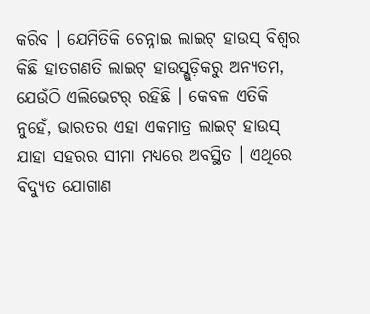କରିବ । ଯେମିତିକି ଚେନ୍ନାଇ ଲାଇଟ୍ ହାଉସ୍ ବିଶ୍ୱର କିଛି ହାତଗଣତି ଲାଇଟ୍ ହାଉସ୍ଗୁଡ଼ିକରୁ ଅନ୍ୟତମ, ଯେଉଁଠି ଏଲିଭେଟର୍ ରହିଛି । କେବଳ ଏତିକି ନୁହେଁ, ଭାରତର ଏହା ଏକମାତ୍ର ଲାଇଟ୍ ହାଉସ୍ ଯାହା ସହରର ସୀମା ମଧ୍ୟରେ ଅବସ୍ଥିତ । ଏଥିରେ ବିଦ୍ୟୁତ ଯୋଗାଣ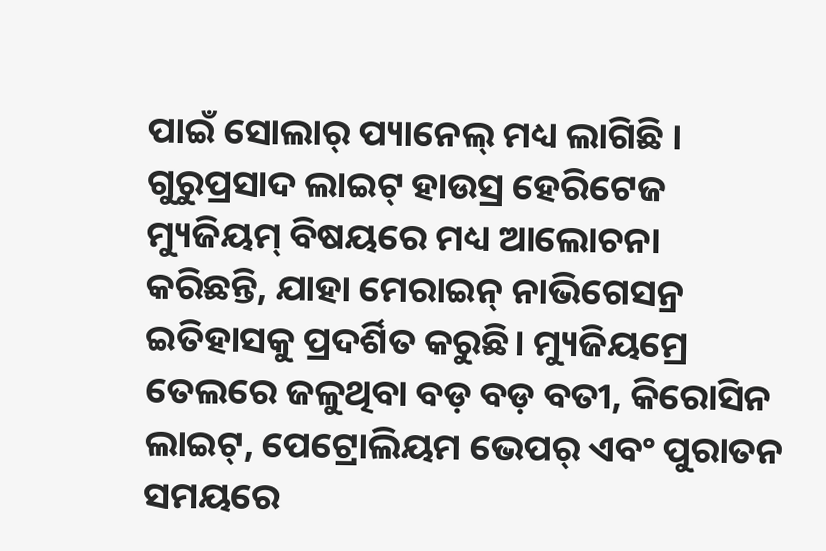ପାଇଁ ସୋଲାର୍ ପ୍ୟାନେଲ୍ ମଧ୍ୟ ଲାଗିଛି । ଗୁରୁପ୍ରସାଦ ଲାଇଟ୍ ହାଉସ୍ର ହେରିଟେଜ ମ୍ୟୁଜିୟମ୍ ବିଷୟରେ ମଧ୍ୟ ଆଲୋଚନା କରିଛନ୍ତି, ଯାହା ମେରାଇନ୍ ନାଭିଗେସନ୍ର ଇତିହାସକୁ ପ୍ରଦର୍ଶିତ କରୁଛି। ମ୍ୟୁଜିୟମ୍ରେ ତେଲରେ ଜଳୁଥିବା ବଡ଼ ବଡ଼ ବତୀ, କିରୋସିନ ଲାଇଟ୍, ପେଟ୍ରୋଲିୟମ ଭେପର୍ ଏବଂ ପୁରାତନ ସମୟରେ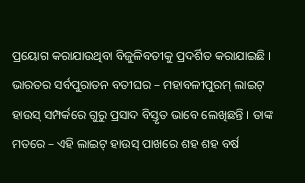ପ୍ରୟୋଗ କରାଯାଉଥିବା ବିଜୁଳିବତୀକୁ ପ୍ରଦର୍ଶିତ କରାଯାଇଛି । ଭାରତର ସର୍ବପୁରାତନ ବତୀଘର – ମହାବଳୀପୁରମ୍ ଲାଇଟ୍ ହାଉସ୍ ସମ୍ପର୍କରେ ଗୁରୁ ପ୍ରସାଦ ବିସ୍ତୃତ ଭାବେ ଲେଖିଛନ୍ତି । ତାଙ୍କ ମତରେ – ଏହି ଲାଇଟ୍ ହାଉସ୍ ପାଖରେ ଶହ ଶହ ବର୍ଷ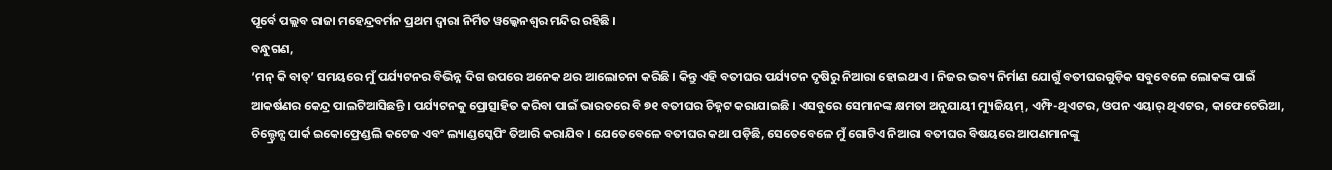ପୂର୍ବେ ପଲ୍ଲବ ରାଜା ମହେନ୍ଦ୍ରବର୍ମନ ପ୍ରଥମ ଦ୍ୱାରା ନିର୍ମିତ ୱଲ୍କେନଶ୍ୱର ମନ୍ଦିର ରହିଛି ।
ବନ୍ଧୁଗଣ,
‘ମନ୍ କି ବାତ୍’ ସମୟରେ ମୁଁ ପର୍ଯ୍ୟଟନର ବିଭିନ୍ନ ଦିଗ ଉପରେ ଅନେକ ଥର ଆଲୋଚନା କରିଛି । କିନ୍ତୁ ଏହି ବତୀଘର ପର୍ଯ୍ୟଟନ ଦୃଷିରୁ ନିଆରା ହୋଇଥାଏ । ନିଜର ଭବ୍ୟ ନିର୍ମାଣ ଯୋଗୁଁ ବତୀଘରଗୁଡ଼ିକ ସବୁବେଳେ ଲୋକଙ୍କ ପାଇଁ ଆକର୍ଷଣର କେନ୍ଦ୍ର ପାଲଟିଆସିଛନ୍ତି । ପର୍ଯ୍ୟଟନକୁ ପ୍ରୋତ୍ସାହିତ କରିବା ପାଇଁ ଭାରତରେ ବି ୭୧ ବତୀଘର ଚିହ୍ନଟ କରାଯାଇଛି । ଏସବୁରେ ସେମାନଙ୍କ କ୍ଷମତା ଅନୁଯାୟୀ ମ୍ୟୁଜିୟମ୍, ଏମ୍ଫି-ଥିଏଟର, ଓପନ ଏୟାର୍ ଥିଏଟର, କାଫେଟେରିଆ, ଚିଲ୍ଡ୍ରେନ୍ସ ପାର୍କ ଇକୋଫ୍ରେଣ୍ଡଲି କଟେଜ ଏବଂ ଲ୍ୟାଣ୍ଡସ୍କେପିଂ ତିଆରି କରାଯିବ । ଯେତେବେଳେ ବତୀଘର କଥା ପଡ଼ିଛି, ସେତେବେଳେ ମୁଁ ଗୋଟିଏ ନିଆରା ବତୀଘର ବିଷୟରେ ଆପଣମାନଙ୍କୁ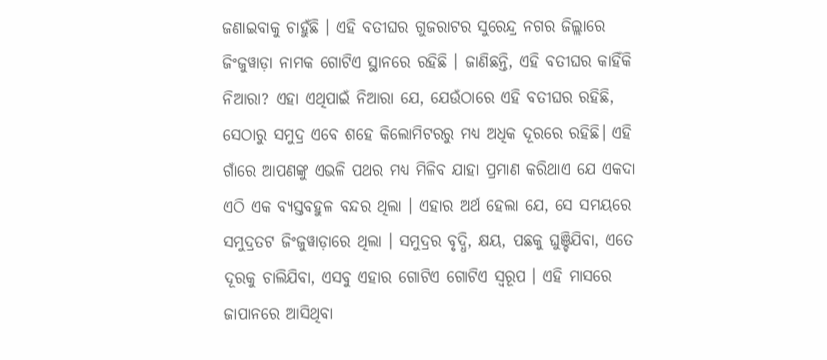ଜଣାଇବାକୁ ଚାହୁଁଛି । ଏହି ବତୀଘର ଗୁଜରାଟର ସୁରେନ୍ଦ୍ର ନଗର ଜିଲ୍ଲାରେ ଜିଂଜୁୱାଡ଼ା ନାମକ ଗୋଟିଏ ସ୍ଥାନରେ ରହିଛି । ଜାଣିଛନ୍ତି, ଏହି ବତୀଘର କାହିଁକି ନିଆରା? ଏହା ଏଥିପାଇଁ ନିଆରା ଯେ, ଯେଉଁଠାରେ ଏହି ବତୀଘର ରହିଛି, ସେଠାରୁ ସମୁଦ୍ର ଏବେ ଶହେ କିଲୋମିଟରରୁ ମଧ୍ୟ ଅଧିକ ଦୂରରେ ରହିଛି। ଏହି ଗାଁରେ ଆପଣଙ୍କୁ ଏଭଳି ପଥର ମଧ୍ୟ ମିଳିବ ଯାହା ପ୍ରମାଣ କରିଥାଏ ଯେ ଏକଦା ଏଠି ଏକ ବ୍ୟସ୍ତବହୁଳ ବନ୍ଦର ଥିଲା । ଏହାର ଅର୍ଥ ହେଲା ଯେ, ସେ ସମୟରେ ସମୁଦ୍ରତଟ ଜିଂଜୁୱାଡ଼ାରେ ଥିଲା । ସମୁଦ୍ରର ବୃଦ୍ଧି, କ୍ଷୟ, ପଛକୁ ଘୁଞ୍ଚିଯିବା, ଏତେ ଦୂରକୁ ଚାଲିଯିବା, ଏସବୁ ଏହାର ଗୋଟିଏ ଗୋଟିଏ ସ୍ୱରୂପ । ଏହି ମାସରେ ଜାପାନରେ ଆସିଥିବା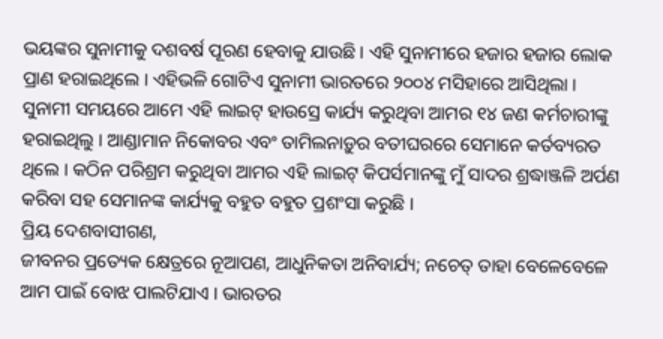ଭୟଙ୍କର ସୁନାମୀକୁ ଦଶବର୍ଷ ପୂରଣ ହେବାକୁ ଯାଉଛି । ଏହି ସୁନାମୀରେ ହଜାର ହଜାର ଲୋକ ପ୍ରାଣ ହରାଇଥିଲେ । ଏହିଭଳି ଗୋଟିଏ ସୁନାମୀ ଭାରତରେ ୨୦୦୪ ମସିହାରେ ଆସିଥିଲା । ସୁନାମୀ ସମୟରେ ଆମେ ଏହି ଲାଇଟ୍ ହାଉସ୍ରେ କାର୍ଯ୍ୟ କରୁଥିବା ଆମର ୧୪ ଜଣ କର୍ମଚାରୀଙ୍କୁ ହରାଇଥିଲୁ । ଆଣ୍ଡାମାନ ନିକୋବର ଏବଂ ତାମିଲନାଡ଼ୁର ବତୀଘରରେ ସେମାନେ କର୍ତବ୍ୟରତ ଥିଲେ । କଠିନ ପରିଶ୍ରମ କରୁଥିବା ଆମର ଏହି ଲାଇଟ୍ କିପର୍ସମାନଙ୍କୁ ମୁଁ ସାଦର ଶ୍ରଦ୍ଧାଞ୍ଜଳି ଅର୍ପଣ କରିବା ସହ ସେମାନଙ୍କ କାର୍ଯ୍ୟକୁ ବହୁତ ବହୁତ ପ୍ରଶଂସା କରୁଛି ।
ପ୍ରିୟ ଦେଶବାସୀଗଣ,
ଜୀବନର ପ୍ରତ୍ୟେକ କ୍ଷେତ୍ରରେ ନୂଆପଣ, ଆଧୁନିକତା ଅନିବାର୍ଯ୍ୟ; ନଚେତ୍ ତାହା ବେଳେବେଳେ ଆମ ପାଇଁ ବୋଝ ପାଲଟିଯାଏ । ଭାରତର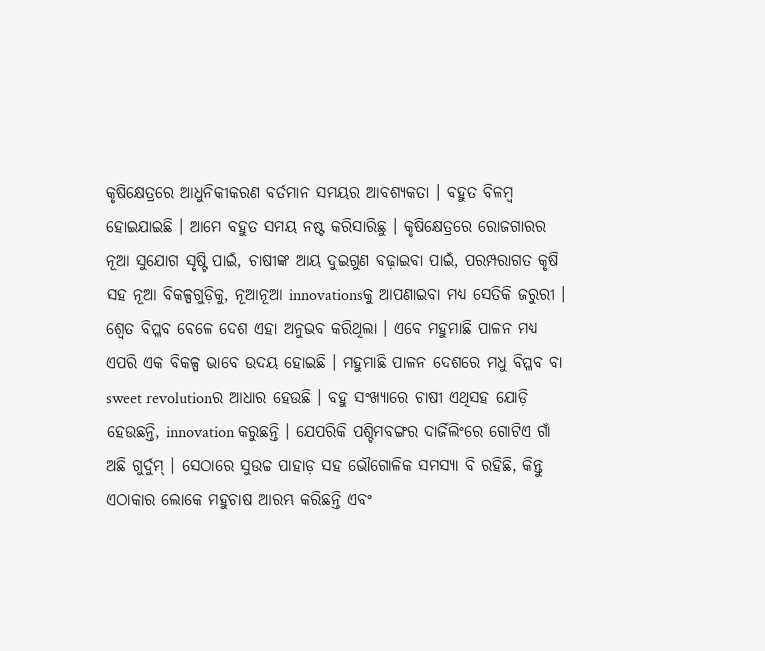କୃଷିକ୍ଷେତ୍ରରେ ଆଧୁନିକୀକରଣ ବର୍ତମାନ ସମୟର ଆବଶ୍ୟକତା । ବହୁତ ବିଳମ୍ବ ହୋଇଯାଇଛି । ଆମେ ବହୁତ ସମୟ ନଷ୍ଟ କରିସାରିଛୁ । କୃଷିକ୍ଷେତ୍ରରେ ରୋଜଗାରର ନୂଆ ସୁଯୋଗ ସୃଷ୍ଟି ପାଇଁ, ଚାଷୀଙ୍କ ଆୟ ଦୁଇଗୁଣ ବଢ଼ାଇବା ପାଇଁ, ପରମ୍ପରାଗତ କୃଷି ସହ ନୂଆ ବିକଳ୍ପଗୁଡ଼ିକୁ, ନୂଆନୂଆ innovationsକୁ ଆପଣାଇବା ମଧ୍ୟ ସେତିକି ଜରୁରୀ । ଶ୍ୱେତ ବିପ୍ଳବ ବେଳେ ଦେଶ ଏହା ଅନୁଭବ କରିଥିଲା । ଏବେ ମହୁମାଛି ପାଳନ ମଧ୍ୟ ଏପରି ଏକ ବିକଳ୍ପ ଭାବେ ଉଦୟ ହୋଇଛି । ମହୁମାଛି ପାଳନ ଦେଶରେ ମଧୁ ବିପ୍ଳବ ବା sweet revolutionର ଆଧାର ହେଉଛି । ବହୁ ସଂଖ୍ୟାରେ ଚାଷୀ ଏଥିସହ ଯୋଡ଼ି ହେଉଛନ୍ତି, innovation କରୁଛନ୍ତି । ଯେପରିକି ପଶ୍ଚିମବଙ୍ଗର ଦାର୍ଜିଲିଂରେ ଗୋଟିଏ ଗାଁ ଅଛି ଗୁର୍ଦୁମ୍ । ସେଠାରେ ସୁଉଚ୍ଚ ପାହାଡ଼ ସହ ଭୌଗୋଳିକ ସମସ୍ୟା ବି ରହିଛି, କିନ୍ତୁ ଏଠାକାର ଲୋକେ ମହୁଚାଷ ଆରମ୍ଭ କରିଛନ୍ତି ଏବଂ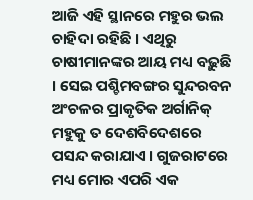ଆଜି ଏହି ସ୍ଥାନରେ ମହୁର ଭଲ ଚାହିଦା ରହିଛି । ଏଥିରୁ ଚାଷୀମାନଙ୍କର ଆୟ ମଧ୍ୟ ବଢ଼ୁଛି । ସେଇ ପଶ୍ଚିମବଙ୍ଗର ସୁନ୍ଦରବନ ଅଂଚଳର ପ୍ରାକୃତିକ ଅର୍ଗାନିକ୍ ମହୁକୁ ତ ଦେଶବିଦେଶରେ ପସନ୍ଦ କରାଯାଏ । ଗୁଜରାଟରେ ମଧ୍ୟ ମୋର ଏପରି ଏକ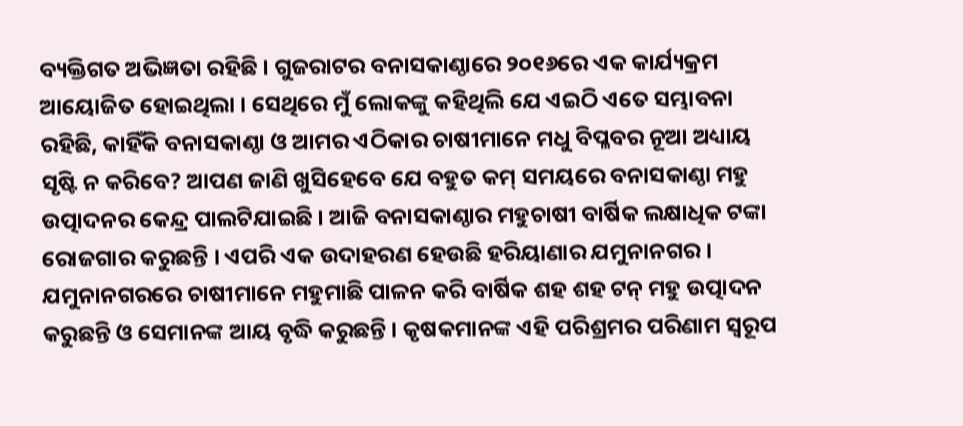ବ୍ୟକ୍ତିଗତ ଅଭିଜ୍ଞତା ରହିଛି । ଗୁଜରାଟର ବନାସକାଣ୍ଠାରେ ୨୦୧୬ରେ ଏକ କାର୍ଯ୍ୟକ୍ରମ ଆୟୋଜିତ ହୋଇଥିଲା । ସେଥିରେ ମୁଁ ଲୋକଙ୍କୁ କହିଥିଲି ଯେ ଏଇଠି ଏତେ ସମ୍ଭାବନା ରହିଛି, କାହିଁକି ବନାସକାଣ୍ଠା ଓ ଆମର ଏଠିକାର ଚାଷୀମାନେ ମଧୁ ବିପ୍ଳବର ନୂଆ ଅଧ୍ୟାୟ ସୃଷ୍ଟି ନ କରିବେ? ଆପଣ ଜାଣି ଖୁସିହେବେ ଯେ ବହୁତ କମ୍ ସମୟରେ ବନାସକାଣ୍ଠା ମହୁ ଉତ୍ପାଦନର କେନ୍ଦ୍ର ପାଲଟିଯାଇଛି । ଆଜି ବନାସକାଣ୍ଠାର ମହୁଚାଷୀ ବାର୍ଷିକ ଲକ୍ଷାଧିକ ଟଙ୍କା ରୋଜଗାର କରୁଛନ୍ତି । ଏପରି ଏକ ଉଦାହରଣ ହେଉଛି ହରିୟାଣାର ଯମୁନାନଗର । ଯମୁନାନଗରରେ ଚାଷୀମାନେ ମହୁମାଛି ପାଳନ କରି ବାର୍ଷିକ ଶହ ଶହ ଟନ୍ ମହୁ ଉତ୍ପାଦନ କରୁଛନ୍ତି ଓ ସେମାନଙ୍କ ଆୟ ବୃଦ୍ଧି କରୁଛନ୍ତି । କୃଷକମାନଙ୍କ ଏହି ପରିଶ୍ରମର ପରିଣାମ ସ୍ୱରୂପ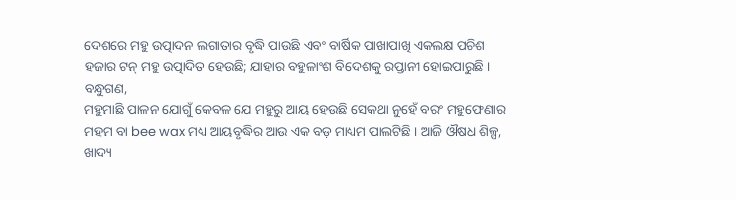ଦେଶରେ ମହୁ ଉତ୍ପାଦନ ଲଗାତାର ବୃଦ୍ଧି ପାଉଛି ଏବଂ ବାର୍ଷିକ ପାଖାପାଖି ଏକଲକ୍ଷ ପଚିଶ ହଜାର ଟନ୍ ମହୁ ଉତ୍ପାଦିତ ହେଉଛି; ଯାହାର ବହୁଳାଂଶ ବିଦେଶକୁ ରପ୍ତାନୀ ହୋଇପାରୁଛି ।
ବନ୍ଧୁଗଣ,
ମହୁମାଛି ପାଳନ ଯୋଗୁଁ କେବଳ ଯେ ମହୁରୁ ଆୟ ହେଉଛି ସେକଥା ନୁହେଁ ବରଂ ମହୁଫେଣାର ମହମ ବା bee wax ମଧ୍ୟ ଆୟବୃଦ୍ଧିର ଆଉ ଏକ ବଡ଼ ମାଧ୍ୟମ ପାଲଟିଛି । ଆଜି ଔଷଧ ଶିଳ୍ପ, ଖାଦ୍ୟ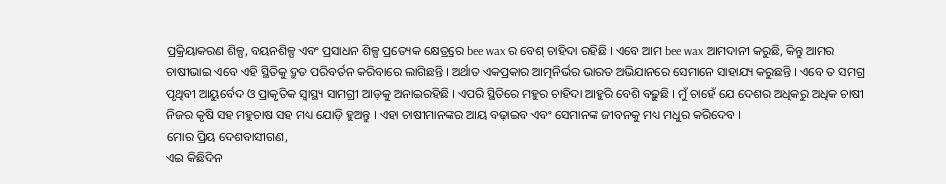ପ୍ରକ୍ରିୟାକରଣ ଶିଳ୍ପ, ବୟନଶିଳ୍ପ ଏବଂ ପ୍ରସାଧନ ଶିଳ୍ପ ପ୍ରତ୍ୟେକ କ୍ଷେତ୍ର୍ରରେ bee wax ର ବେଶ୍ ଚାହିଦା ରହିଛି । ଏବେ ଆମ bee wax ଆମଦାନୀ କରୁଛି, କିନ୍ତୁ ଆମର ଚାଷୀଭାଇ ଏବେ ଏହି ସ୍ଥିତିକୁ ଦ୍ରୁତ ପରିବର୍ତନ କରିବାରେ ଲାଗିଛନ୍ତି । ଅର୍ଥାତ ଏକପ୍ରକାର ଆତ୍ମନିର୍ଭର ଭାରତ ଅଭିଯାନରେ ସେମାନେ ସାହାଯ୍ୟ କରୁଛନ୍ତି । ଏବେ ତ ସମଗ୍ର ପୃଥିବୀ ଆୟୁର୍ବେଦ ଓ ପ୍ରାକୃତିକ ସ୍ୱାସ୍ଥ୍ୟ ସାମଗ୍ରୀ ଆଡ଼କୁ ଅନାଇରହିଛି । ଏପରି ସ୍ଥିତିରେ ମହୁର ଚାହିଦା ଆହୁରି ବେଶି ବଢ଼ୁଛି । ମୁଁ ଚାହେଁ ଯେ ଦେଶର ଅଧିକରୁ ଅଧିକ ଚାଷୀ ନିଜର କୃଷି ସହ ମହୁଚାଷ ସହ ମଧ୍ୟ ଯୋଡ଼ି ହୁଅନ୍ତୁ । ଏହା ଚାଷୀମାନଙ୍କର ଆୟ ବଢ଼ାଇବ ଏବଂ ସେମାନଙ୍କ ଜୀବନକୁ ମଧ୍ୟ ମଧୁର କରିଦେବ ।
ମୋର ପ୍ରିୟ ଦେଶବାସୀଗଣ,
ଏଇ କିଛିଦିନ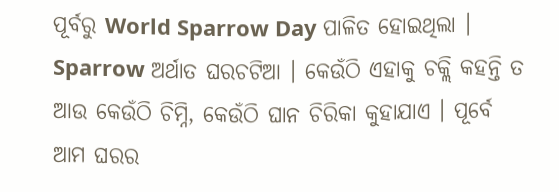ପୂର୍ବରୁ World Sparrow Day ପାଳିତ ହୋଇଥିଲା । Sparrow ଅର୍ଥାତ ଘରଚଟିଆ । କେଉଁଠି ଏହାକୁ ଚକ୍ଲି କହନ୍ତି ତ ଆଉ କେଉଁଠି ଚିମ୍ନି, କେଉଁଠି ଘାନ ଚିରିକା କୁହାଯାଏ । ପୂର୍ବେ ଆମ ଘରର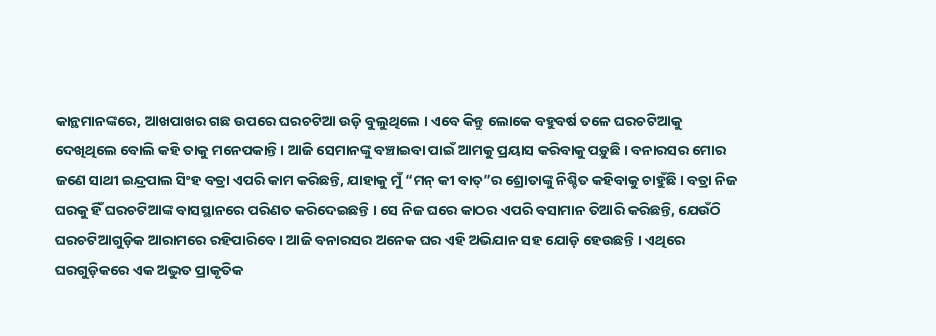କାନ୍ଥମାନଙ୍କରେ, ଆଖପାଖର ଗଛ ଉପରେ ଘରଚଟିଆ ଉଡ଼ି ବୁଲୁଥିଲେ । ଏବେ କିନ୍ତୁ ଲୋକେ ବହୁବର୍ଷ ତଳେ ଘରଚଟିଆକୁ ଦେଖିଥିଲେ ବୋଲି କହି ତାକୁ ମନେପକାନ୍ତି । ଆଜି ସେମାନଙ୍କୁ ବଞ୍ଚାଇବା ପାଇଁ ଆମକୁ ପ୍ରୟାସ କରିବାକୁ ପଡ଼ୁଛି । ବନାରସର ମୋର ଜଣେ ସାଥୀ ଇନ୍ଦ୍ରପାଲ ସିଂହ ବତ୍ରା ଏପରି କାମ କରିଛନ୍ତି, ଯାହାକୁ ମୁଁ “ମନ୍ କୀ ବାତ୍”ର ଶ୍ରୋତାଙ୍କୁ ନିଶ୍ଚିତ କହିବାକୁ ଚାହୁଁଛି । ବତ୍ରା ନିଜ ଘରକୁ ହିଁ ଘରଚଟିଆଙ୍କ ବାସସ୍ଥାନରେ ପରିଣତ କରିଦେଇଛନ୍ତି । ସେ ନିଜ ଘରେ କାଠର ଏପରି ବସାମାନ ତିଆରି କରିଛନ୍ତି, ଯେଉଁଠି ଘରଚଟିଆଗୁଡ଼ିକ ଆରାମରେ ରହିପାରିବେ । ଆଜି ବନାରସର ଅନେକ ଘର ଏହି ଅଭିଯାନ ସହ ଯୋଡ଼ି ହେଉଛନ୍ତି । ଏଥିରେ ଘରଗୁଡ଼ିକରେ ଏକ ଅଦ୍ଭୁତ ପ୍ରାକୃତିକ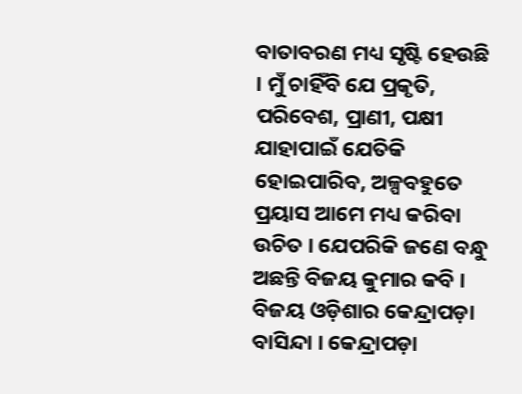ବାତାବରଣ ମଧ୍ୟ ସୃଷ୍ଟି ହେଉଛି । ମୁଁ ଚାହିଁବି ଯେ ପ୍ରକୃତି, ପରିବେଶ, ପ୍ରାଣୀ, ପକ୍ଷୀ ଯାହାପାଇଁ ଯେତିକି ହୋଇପାରିବ, ଅଳ୍ପବହୁତେ ପ୍ରୟାସ ଆମେ ମଧ୍ୟ କରିବା ଉଚିତ । ଯେପରିକି ଜଣେ ବନ୍ଧୁ ଅଛନ୍ତି ବିଜୟ କୁମାର କବି । ବିଜୟ ଓଡ଼ିଶାର କେନ୍ଦ୍ରାପଡ଼ା ବାସିନ୍ଦା । କେନ୍ଦ୍ରାପଡ଼ା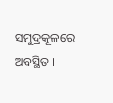ସମୁଦ୍ରକୂଳରେ ଅବସ୍ଥିତ ।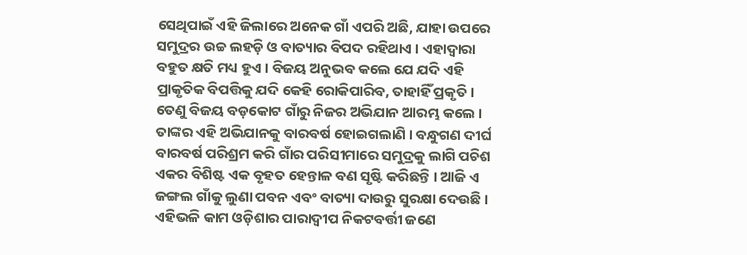ସେଥିପାଇଁ ଏହି ଜିଲାରେ ଅନେକ ଗାଁ ଏପରି ଅଛି, ଯାହା ଉପରେ ସମୁଦ୍ରର ଉଚ୍ଚ ଲହଡ଼ି ଓ ବାତ୍ୟାର ବିପଦ ରହିଥାଏ । ଏହାଦ୍ୱାରା ବହୁତ କ୍ଷତି ମଧ୍ୟ ହୁଏ । ବିଜୟ ଅନୁଭବ କଲେ ଯେ ଯଦି ଏହି ପ୍ରାକୃତିକ ବିପତ୍ତିକୁ ଯଦି କେହି ରୋକିପାରିବ, ତାହାହିଁ ପ୍ରକୃତି । ତେଣୁ ବିଜୟ ବଡ଼କୋଟ ଗାଁରୁ ନିଜର ଅଭିଯାନ ଆରମ୍ଭ କଲେ । ତାଙ୍କର ଏହି ଅଭିଯାନକୁ ବାରବର୍ଷ ହୋଇଗଲାଣି । ବନ୍ଧୁଗଣ ଦୀର୍ଘ ବାରବର୍ଷ ପରିଶ୍ରମ କରି ଗାଁର ପରିସୀମାରେ ସମୁଦ୍ରକୁ ଲାଗି ପଚିଶ ଏକର ବିଶିଷ୍ଟ ଏକ ବୃହତ ହେନ୍ତାଳ ବଣ ସୃଷ୍ଟି କରିଛନ୍ତି । ଆଜି ଏ ଜଙ୍ଗଲ ଗାଁକୁ ଲୁଣା ପବନ ଏବଂ ବାତ୍ୟା ଦାଉରୁ ସୁରକ୍ଷା ଦେଉଛି । ଏହିଭଳି କାମ ଓଡ଼ିଶାର ପାରାଦ୍ୱୀପ ନିକଟବର୍ତ୍ତୀ ଜଣେ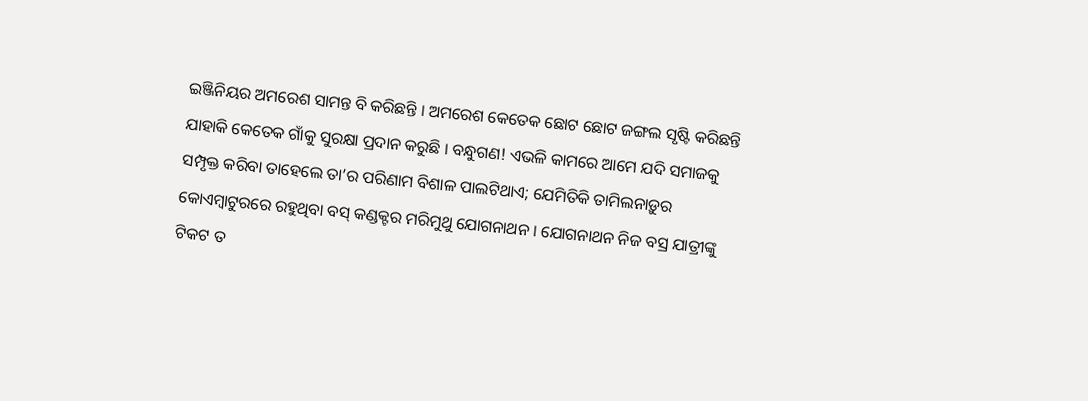ଇଞ୍ଜିନିୟର ଅମରେଶ ସାମନ୍ତ ବି କରିଛନ୍ତି । ଅମରେଶ କେତେକ ଛୋଟ ଛୋଟ ଜଙ୍ଗଲ ସୃଷ୍ଟି କରିଛନ୍ତି ଯାହାକି କେତେକ ଗାଁକୁ ସୁରକ୍ଷା ପ୍ରଦାନ କରୁଛି । ବନ୍ଧୁଗଣ! ଏଭଳି କାମରେ ଆମେ ଯଦି ସମାଜକୁ ସମ୍ପୃକ୍ତ କରିବା ତାହେଲେ ତା’ର ପରିଣାମ ବିଶାଳ ପାଲଟିଥାଏ; ଯେମିତିକି ତାମିଲନାଡ଼ୁର କୋଏମ୍ବାଟୁରରେ ରହୁଥିବା ବସ୍ କଣ୍ଡକ୍ଟର ମରିମୁଥୁ ଯୋଗନାଥନ । ଯୋଗନାଥନ ନିଜ ବସ୍ର ଯାତ୍ରୀଙ୍କୁ ଟିକଟ ତ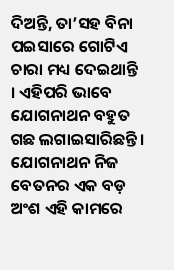ଦିଅନ୍ତି, ତା’ସହ ବିନା ପଇସାରେ ଗୋଟିଏ ଚାରା ମଧ୍ୟ ଦେଇଥାନ୍ତି । ଏହିପରି ଭାବେ ଯୋଗନାଥନ ବହୁତ ଗଛ ଲଗାଇସାରିଛନ୍ତି । ଯୋଗନାଥନ ନିଜ ବେତନର ଏକ ବଡ଼ ଅଂଶ ଏହି କାମରେ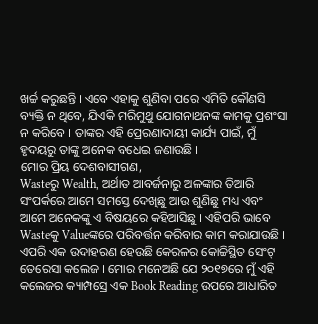ଖର୍ଚ୍ଚ କରୁଛନ୍ତି । ଏବେ ଏହାକୁ ଶୁଣିବା ପରେ ଏମିତି କୌଣସି ବ୍ୟକ୍ତି ନ ଥିବେ, ଯିଏକି ମରିମୁଥୁ ଯୋଗନାଥନଙ୍କ କାମକୁ ପ୍ରଶଂସା ନ କରିବେ । ତାଙ୍କର ଏହି ପ୍ରେରଣାଦାୟୀ କାର୍ଯ୍ୟ ପାଇଁ, ମୁଁ ହୃଦୟରୁ ତାଙ୍କୁ ଅନେକ ବଧେଇ ଜଣାଉଛି ।
ମୋର ପ୍ରିୟ ଦେଶବାସୀଗଣ,
Wasteରୁ Wealth, ଅର୍ଥାତ ଆବର୍ଜନାରୁ ଅଳଙ୍କାର ତିଆରି ସଂପର୍କରେ ଆମେ ସମସ୍ତେ ଦେଖିଛୁ ଆଉ ଶୁଣିଛୁ ମଧ୍ୟ ଏବଂ ଆମେ ଅନେକଙ୍କୁ ଏ ବିଷୟରେ କହିଆସିଛୁ । ଏହିପରି ଭାବେ Wasteକୁ Valueଙ୍କରେ ପରିବର୍ତ୍ତନ କରିବାର କାମ କରାଯାଉଛି । ଏପରି ଏକ ଉଦାହରଣ ହେଉଛି କେରଳର କୋଚ୍ଚିସ୍ଥିତ ସେଂଟ୍ ତେରେସା କଲେଜ । ମୋର ମନେଅଛି ଯେ ୨୦୧୭ରେ ମୁଁ ଏହି କଲେଜର କ୍ୟାମ୍ପସ୍ରେ ଏକ Book Reading ଉପରେ ଆଧାରିତ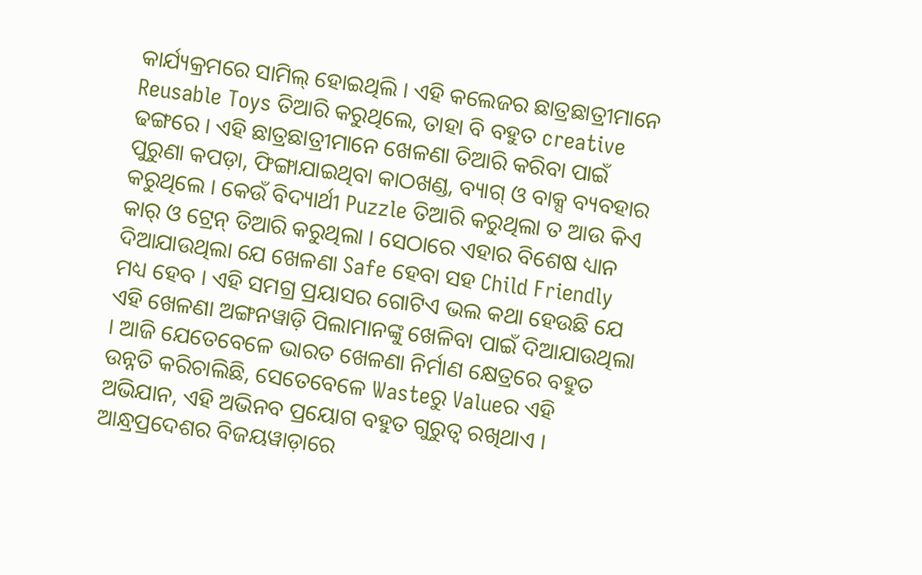କାର୍ଯ୍ୟକ୍ରମରେ ସାମିଲ୍ ହୋଇଥିଲି । ଏହି କଲେଜର ଛାତ୍ରଛାତ୍ରୀମାନେ Reusable Toys ତିଆରି କରୁଥିଲେ, ତାହା ବି ବହୁତ creative ଢଙ୍ଗରେ । ଏହି ଛାତ୍ରଛାତ୍ରୀମାନେ ଖେଳଣା ତିଆରି କରିବା ପାଇଁ ପୁରୁଣା କପଡ଼ା, ଫିଙ୍ଗାଯାଇଥିବା କାଠଖଣ୍ଡ, ବ୍ୟାଗ୍ ଓ ବାକ୍ସ ବ୍ୟବହାର କରୁଥିଲେ । କେଉଁ ବିଦ୍ୟାର୍ଥୀ Puzzle ତିଆରି କରୁଥିଲା ତ ଆଉ କିଏ କାର୍ ଓ ଟ୍ରେନ୍ ତିଆରି କରୁଥିଲା । ସେଠାରେ ଏହାର ବିଶେଷ ଧ୍ୟାନ ଦିଆଯାଉଥିଲା ଯେ ଖେଳଣା Safe ହେବା ସହ Child Friendly ମଧ୍ୟ ହେବ । ଏହି ସମଗ୍ର ପ୍ରୟାସର ଗୋଟିଏ ଭଲ କଥା ହେଉଛି ଯେ ଏହି ଖେଳଣା ଅଙ୍ଗନୱାଡ଼ି ପିଲାମାନଙ୍କୁ ଖେଳିବା ପାଇଁ ଦିଆଯାଉଥିଲା । ଆଜି ଯେତେବେଳେ ଭାରତ ଖେଳଣା ନିର୍ମାଣ କ୍ଷେତ୍ରରେ ବହୁତ ଉନ୍ନତି କରିଚାଲିଛି, ସେତେବେଳେ Wasteରୁ Valueର ଏହି ଅଭିଯାନ, ଏହି ଅଭିନବ ପ୍ରୟୋଗ ବହୁତ ଗୁରୁତ୍ୱ ରଖିଥାଏ ।
ଆନ୍ଧ୍ରପ୍ରଦେଶର ବିଜୟୱାଡ଼ାରେ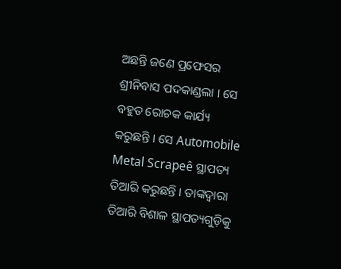ଅଛନ୍ତି ଜଣେ ପ୍ରଫେସର ଶ୍ରୀନିବାସ ପଦକାଣ୍ଡଲା । ସେ ବହୁତ ରୋଚକ କାର୍ଯ୍ୟ କରୁଛନ୍ତି । ସେ Automobile Metal Scrapeê ସ୍ଥାପତ୍ୟ ତିଆରି କରୁଛନ୍ତି । ତାଙ୍କଦ୍ୱାରା ତିଆରି ବିଶାଳ ସ୍ଥାପତ୍ୟଗୁଡ଼ିକୁ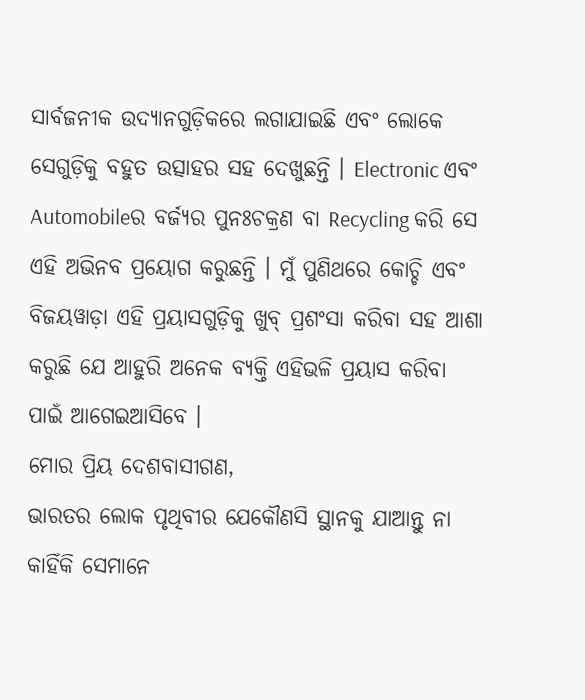ସାର୍ବଜନୀକ ଉଦ୍ୟାନଗୁଡ଼ିକରେ ଲଗାଯାଇଛି ଏବଂ ଲୋକେ ସେଗୁଡ଼ିକୁ ବହୁତ ଉତ୍ସାହର ସହ ଦେଖୁଛନ୍ତି । Electronic ଏବଂ Automobileର ବର୍ଜ୍ୟର ପୁନଃଚକ୍ରଣ ବା Recycling କରି ସେ ଏହି ଅଭିନବ ପ୍ରୟୋଗ କରୁଛନ୍ତି । ମୁଁ ପୁଣିଥରେ କୋଚ୍ଚି ଏବଂ ବିଜୟୱାଡ଼ା ଏହି ପ୍ରୟାସଗୁଡ଼ିକୁ ଖୁବ୍ ପ୍ରଶଂସା କରିବା ସହ ଆଶା କରୁଛି ଯେ ଆହୁରି ଅନେକ ବ୍ୟକ୍ତି ଏହିଭଳି ପ୍ରୟାସ କରିବା ପାଇଁ ଆଗେଇଆସିବେ ।
ମୋର ପ୍ରିୟ ଦେଶବାସୀଗଣ,
ଭାରତର ଲୋକ ପୃଥିବୀର ଯେକୌଣସି ସ୍ଥାନକୁ ଯାଆନ୍ତୁ ନା କାହିଁକି ସେମାନେ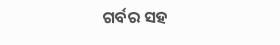ଗର୍ବର ସହ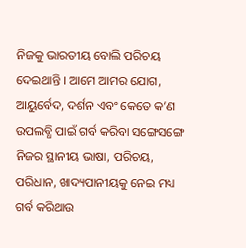ନିଜକୁ ଭାରତୀୟ ବୋଲି ପରିଚୟ ଦେଇଥାନ୍ତି । ଆମେ ଆମର ଯୋଗ, ଆୟୁର୍ବେଦ, ଦର୍ଶନ ଏବଂ କେତେ କ’ଣ ଉପଲବ୍ଧି ପାଇଁ ଗର୍ବ କରିବା ସଙ୍ଗେସଙ୍ଗେ ନିଜର ସ୍ଥାନୀୟ ଭାଷା, ପରିଚୟ, ପରିଧାନ, ଖାଦ୍ୟପାନୀୟକୁ ନେଇ ମଧ୍ୟ ଗର୍ବ କରିଥାଉ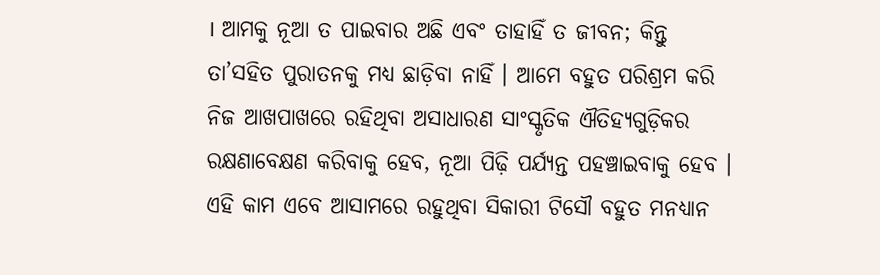। ଆମକୁ ନୂଆ ତ ପାଇବାର ଅଛି ଏବଂ ତାହାହିଁ ତ ଜୀବନ; କିନ୍ତୁ ତା’ସହିତ ପୁରାତନକୁ ମଧ୍ୟ ଛାଡ଼ିବା ନାହିଁ । ଆମେ ବହୁତ ପରିଶ୍ରମ କରି ନିଜ ଆଖପାଖରେ ରହିଥିବା ଅସାଧାରଣ ସାଂସ୍କୃତିକ ଐତିହ୍ୟଗୁଡ଼ିକର ରକ୍ଷଣାବେକ୍ଷଣ କରିବାକୁ ହେବ, ନୂଆ ପିଢ଼ି ପର୍ଯ୍ୟନ୍ତ ପହଞ୍ଚାଇବାକୁ ହେବ । ଏହି କାମ ଏବେ ଆସାମରେ ରହୁଥିବା ସିକାରୀ ଟିସୌ ବହୁତ ମନଧ୍ୟାନ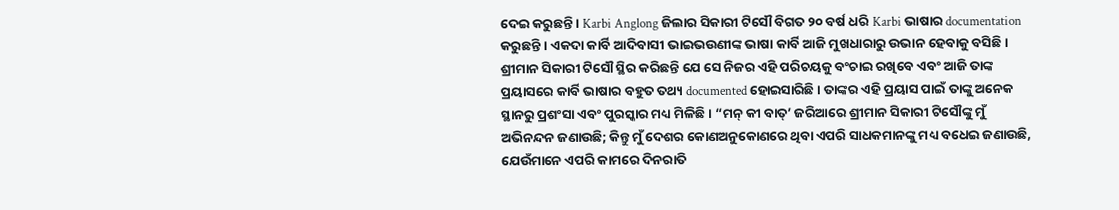ଦେଇ କରୁଛନ୍ତି । Karbi Anglong ଜିଲାର ସିକାରୀ ଟିସୌ ବିଗତ ୨୦ ବର୍ଷ ଧରି Karbi ଭାଷାର documentation କରୁଛନ୍ତି । ଏକଦା କାର୍ବି ଆଦିବାସୀ ଭାଇଭଉଣୀଙ୍କ ଭାଷା କାର୍ବି ଆଜି ମୁଖଧାରାରୁ ଉଭାନ ହେବାକୁ ବସିଛି । ଶ୍ରୀମାନ ସିକାରୀ ଟିସୌ ସ୍ଥିର କରିଛନ୍ତି ଯେ ସେ ନିଜର ଏହି ପରିଚୟକୁ ବଂଚାଇ ରଖିବେ ଏବଂ ଆଜି ତାଙ୍କ ପ୍ରୟାସରେ କାର୍ବି ଭାଷାର ବହୁତ ତଥ୍ୟ documented ହୋଇସାରିଛି । ତାଙ୍କର ଏହି ପ୍ରୟାସ ପାଇଁ ତାଙ୍କୁ ଅନେକ ସ୍ଥାନରୁ ପ୍ରଶଂସା ଏବଂ ପୁରସ୍କାର ମଧ୍ୟ ମିଳିଛି । “ମନ୍ କୀ ବାତ୍’ ଜରିଆରେ ଶ୍ରୀମାନ ସିକାରୀ ଟିସୌଙ୍କୁ ମୁଁ ଅଭିନନ୍ଦନ ଜଣାଉଛି; କିନ୍ତୁ ମୁଁ ଦେଶର କୋଣଅନୁକୋଣରେ ଥିବା ଏପରି ସାଧକମାନଙ୍କୁ ମଧ୍ୟ ବଧେଇ ଜଣାଉଛି, ଯେଉଁମାନେ ଏପରି କାମରେ ଦିନରାତି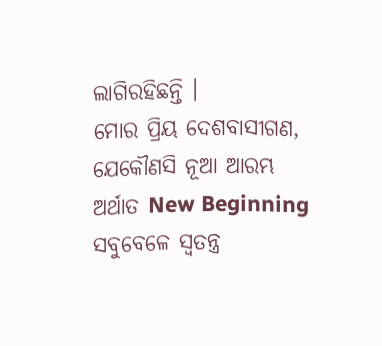ଲାଗିରହିଛନ୍ତି ।
ମୋର ପ୍ରିୟ ଦେଶବାସୀଗଣ,
ଯେକୌଣସି ନୂଆ ଆରମ୍ଭ ଅର୍ଥାତ New Beginning ସବୁବେଳେ ସ୍ୱତନ୍ତ୍ର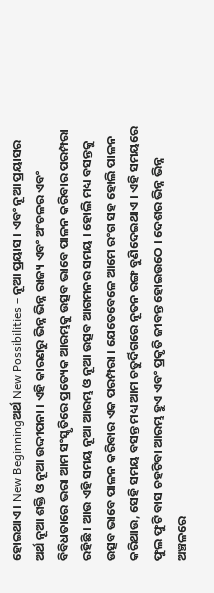ହୋଇଥାଏ । New Beginningଅର୍ଥ New Possibilities – ନୂଆ ପ୍ରୟାସ । ଏବଂ ନୂଆ ପ୍ରୟାସର ଅର୍ଥ ନୂଆ ଶକ୍ତି ଓ ନୂଆ ଉଦ୍ଦୀପନା । ଏହି କାରଣରୁ ଭିନ୍ନ ଭିନ୍ନ ରାଜ୍ୟ ଏବଂ ଅଂଚଳର ଏବଂ ବିବିଧତାରେ ଭରା ଆମ ସଂସ୍କୃତିରେ ପ୍ରତ୍ୟେକ ଆରମ୍ଭକୁ ଉତ୍ସବ ଭାବେ ପାଳନ କରିବାର ପରମ୍ପରା ରହିଛି । ଆଉ ଏହି ସମୟ ନୂଆ ଆରମ୍ଭ ଓ ନୂଆ ଉତ୍ସବ ଆଗମନର ସମୟ । ହୋଲି ମଧ୍ୟ ବସନ୍ତକୁ ଉତ୍ସବ ଭାବେ ପାଳନ କରିବାର ଏକ ପରମ୍ପରା । ଯେତେବେଳେ ଆମେ ରଂଗ ସହ ହୋଲି ପାଳନ କରିଥାଉ, ସେହି ସମୟ ବସନ୍ତ ମଧ୍ୟ ଆମ ଚତୁର୍ଦିଗରେ ନୂତନ ରଙ୍ଗ ବୁଣିଦେଇଥାଏ । ଏହି ସମୟରେ ଫୁଲ ଫୁଟି ବାସ ଚହଟିବା ଆରମ୍ଭ ହୁଏ ଏବଂ ପ୍ରକୃତି ଜୀବନ୍ତ ହୋଇଉଠେ । ଦେଶର ଭିନ୍ନ ଭିନ୍ନ ଅଞ୍ଚଳରେ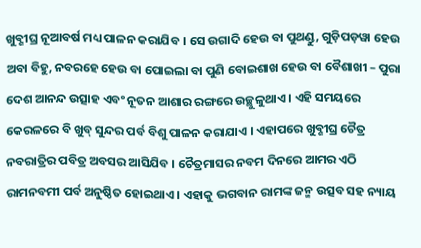ଖୁବ୍ଶୀଘ୍ର ନୂଆବର୍ଷ ମଧ୍ୟ ପାଳନ କରାଯିବ । ସେ ଉଗାଦି ହେଉ ବା ପୁଥଣ୍ଡୁ, ଗୁଡ଼ିପଡ଼ୱା ହେଉ ଅବା ବିହୁ, ନବରହେ ହେଉ ବା ପୋଇଲା ବା ପୁଣି ବୋଇଶାଖ ହେଉ ବା ବୈଶାଖୀ – ପୁରା ଦେଶ ଆନନ୍ଦ ଉତ୍ସାହ ଏବଂ ନୂତନ ଆଶାର ରଙ୍ଗରେ ଉଚ୍ଛୁଳୁଥାଏ । ଏହି ସମୟରେ କେରଳରେ ବି ଖୁବ୍ ସୁନ୍ଦର ପର୍ବ ବିଶୁ ପାଳନ କରାଯାଏ । ଏହାପରେ ଖୁବ୍ଶୀଘ୍ର ଚୈତ୍ର ନବରାତ୍ରିର ପବିତ୍ର ଅବସର ଆସିଯିବ । ଚୈତ୍ରମାସର ନବମ ଦିନରେ ଆମର ଏଠି ରାମନବମୀ ପର୍ବ ଅନୁଷ୍ଠିତ ହୋଇଥାଏ । ଏହାକୁ ଭଗବାନ ରାମଙ୍କ ଜନ୍ମ ଉତ୍ସବ ସହ ନ୍ୟାୟ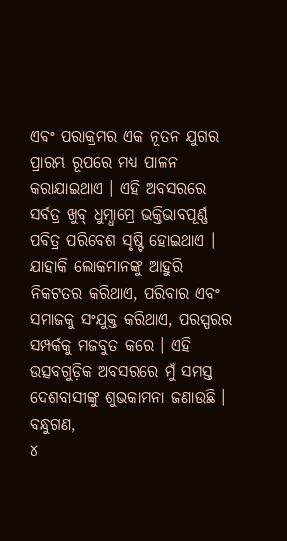ଏବଂ ପରାକ୍ରମର ଏକ ନୂତନ ଯୁଗର ପ୍ରାରମ୍ଭ ରୂପରେ ମଧ୍ୟ ପାଳନ କରାଯାଇଥାଏ । ଏହି ଅବସରରେ ସର୍ବତ୍ର ଖୁବ୍ ଧୁମ୍ଧାମ୍ରେ ଭକ୍ତିଭାବପୂର୍ଣ୍ଣ ପବିତ୍ର ପରିବେଶ ସୃଷ୍ଟି ହୋଇଥାଏ । ଯାହାକି ଲୋକମାନଙ୍କୁ ଆହୁରି ନିକଟତର କରିଥାଏ, ପରିବାର ଏବଂ ସମାଜକୁ ସଂଯୁକ୍ତ କରିଥାଏ, ପରସ୍ପରର ସମ୍ପର୍କକୁ ମଜବୁତ କରେ । ଏହି ଉତ୍ସବଗୁଡ଼ିକ ଅବସରରେ ମୁଁ ସମସ୍ତ ଦେଶବାସୀଙ୍କୁ ଶୁଭକାମନା ଜଣାଉଛି ।
ବନ୍ଧୁଗଣ,
୪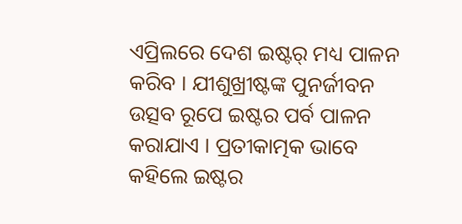ଏପ୍ରିଲରେ ଦେଶ ଇଷ୍ଟର୍ ମଧ୍ୟ ପାଳନ କରିବ । ଯୀଶୁଖ୍ରୀଷ୍ଟଙ୍କ ପୁନର୍ଜୀବନ ଉତ୍ସବ ରୂପେ ଇଷ୍ଟର ପର୍ବ ପାଳନ କରାଯାଏ । ପ୍ରତୀକାତ୍ମକ ଭାବେ କହିଲେ ଇଷ୍ଟର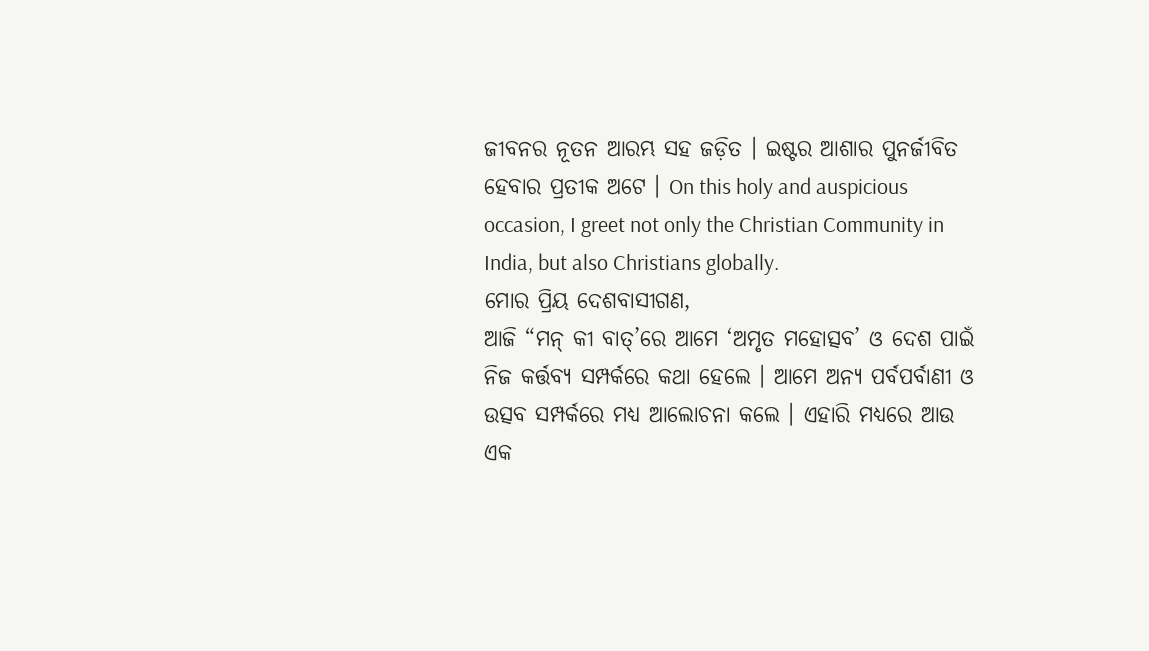ଜୀବନର ନୂତନ ଆରମ୍ଭ ସହ ଜଡ଼ିତ । ଇଷ୍ଟର ଆଶାର ପୁନର୍ଜୀବିତ ହେବାର ପ୍ରତୀକ ଅଟେ । On this holy and auspicious occasion, I greet not only the Christian Community in India, but also Christians globally.
ମୋର ପ୍ରିୟ ଦେଶବାସୀଗଣ,
ଆଜି “ମନ୍ କୀ ବାତ୍’ରେ ଆମେ ‘ଅମୃତ ମହୋତ୍ସବ’ ଓ ଦେଶ ପାଇଁ ନିଜ କର୍ତ୍ତବ୍ୟ ସମ୍ପର୍କରେ କଥା ହେଲେ । ଆମେ ଅନ୍ୟ ପର୍ବପର୍ବାଣୀ ଓ ଉତ୍ସବ ସମ୍ପର୍କରେ ମଧ୍ୟ ଆଲୋଚନା କଲେ । ଏହାରି ମଧ୍ୟରେ ଆଉ ଏକ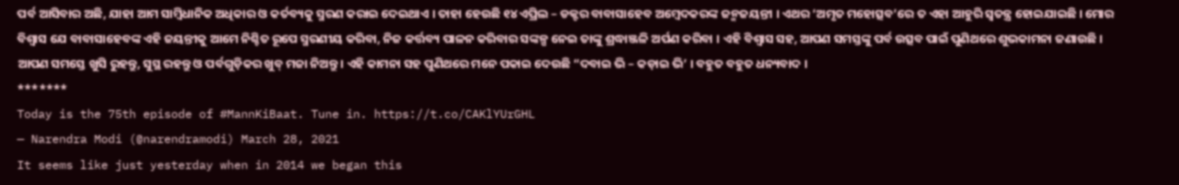ପର୍ବ ଆସିବାର ଅଛି, ଯାହା ଆମ ସାମ୍ବିଧାନିକ ଅଧିକାର ଓ କର୍ତବ୍ୟକୁ ସ୍ମରଣ କରାଇ ଦେଇଥାଏ । ତାହା ହେଉଛି ୧୪ ଏପ୍ରିଲ – ଡକ୍ଟର ବାବାସାହେବ ଅମ୍ବେଦକରଙ୍କ ଜନ୍ମଜୟନ୍ତୀ । ଏଥର ‘ଅମୃତ ମହୋତ୍ସବ’ରେ ତ ଏହା ଆହୁରି ସ୍ୱତନ୍ତ୍ର ହୋଇଯାଇଛି । ମୋର ବିଶ୍ୱାସ ଯେ ବାବାସାହେବଙ୍କ ଏହି ଜୟନ୍ତୀକୁ ଆମେ ନିଶ୍ଚିତ ରୂପେ ସ୍ମରଣୀୟ କରିବା, ନିଜ କର୍ତ୍ତବ୍ୟ ପାଳନ କରିବାର ସଙ୍କଳ୍ପ ନେଇ ତାଙ୍କୁ ଶ୍ରଦ୍ଧାଞ୍ଜଳି ଅର୍ପଣ କରିବା । ଏହି ବିଶ୍ୱାସ ସହ, ଆପଣ ସମସ୍ତଙ୍କୁ ପର୍ବ ଉତ୍ସବ ପାଇଁ ପୁଣିଥରେ ଶୁଭକାମନା ଜଣାଉଛି । ଆପଣ ସମସ୍ତେ ଖୁସି ରୁହନ୍ତୁ, ସୁସ୍ଥ ରହନ୍ତୁ ଓ ପର୍ବଗୁଡ଼ିକର ଖୁବ୍ ମଜା ନିଅନ୍ତୁ । ଏହି କାମନା ସହ ପୁଣିଥରେ ମନେ ପକାଇ ଦେଉଛି “ଦବାଇ ଭି – କଡ଼ାଇ ଭି’ । ବହୁତ ବହୁତ ଧନ୍ୟବାଦ ।
*******
Today is the 75th episode of #MannKiBaat. Tune in. https://t.co/CAKlYUrGHL
— Narendra Modi (@narendramodi) March 28, 2021
It seems like just yesterday when in 2014 we began this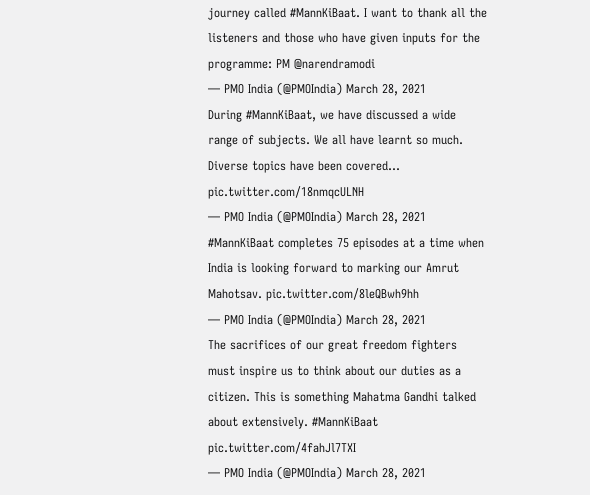journey called #MannKiBaat. I want to thank all the listeners and those who have given inputs for the programme: PM @narendramodi
— PMO India (@PMOIndia) March 28, 2021
During #MannKiBaat, we have discussed a wide range of subjects. We all have learnt so much. Diverse topics have been covered... pic.twitter.com/18nmqcULNH
— PMO India (@PMOIndia) March 28, 2021
#MannKiBaat completes 75 episodes at a time when India is looking forward to marking our Amrut Mahotsav. pic.twitter.com/8leQBwh9hh
— PMO India (@PMOIndia) March 28, 2021
The sacrifices of our great freedom fighters must inspire us to think about our duties as a citizen. This is something Mahatma Gandhi talked about extensively. #MannKiBaat pic.twitter.com/4fahJl7TXI
— PMO India (@PMOIndia) March 28, 2021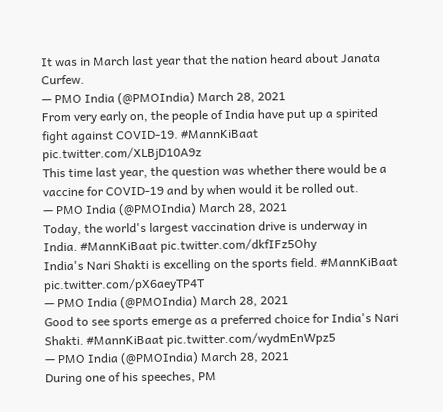It was in March last year that the nation heard about Janata Curfew.
— PMO India (@PMOIndia) March 28, 2021
From very early on, the people of India have put up a spirited fight against COVID-19. #MannKiBaat pic.twitter.com/XLBjD10A9z
This time last year, the question was whether there would be a vaccine for COVID-19 and by when would it be rolled out.
— PMO India (@PMOIndia) March 28, 2021
Today, the world's largest vaccination drive is underway in India. #MannKiBaat pic.twitter.com/dkfIFz5Ohy
India's Nari Shakti is excelling on the sports field. #MannKiBaat pic.twitter.com/pX6aeyTP4T
— PMO India (@PMOIndia) March 28, 2021
Good to see sports emerge as a preferred choice for India's Nari Shakti. #MannKiBaat pic.twitter.com/wydmEnWpz5
— PMO India (@PMOIndia) March 28, 2021
During one of his speeches, PM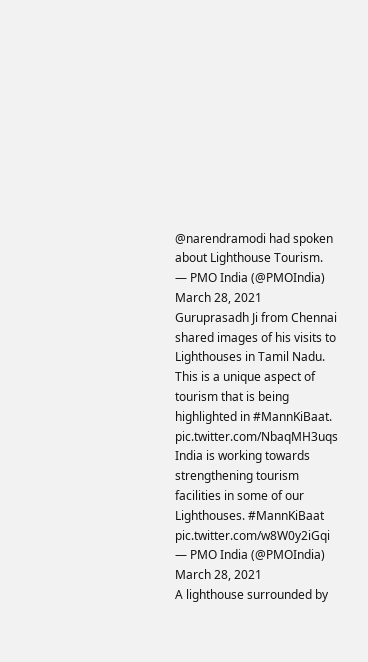@narendramodi had spoken about Lighthouse Tourism.
— PMO India (@PMOIndia) March 28, 2021
Guruprasadh Ji from Chennai shared images of his visits to Lighthouses in Tamil Nadu.
This is a unique aspect of tourism that is being highlighted in #MannKiBaat. pic.twitter.com/NbaqMH3uqs
India is working towards strengthening tourism facilities in some of our Lighthouses. #MannKiBaat pic.twitter.com/w8W0y2iGqi
— PMO India (@PMOIndia) March 28, 2021
A lighthouse surrounded by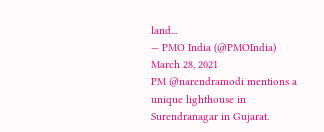land...
— PMO India (@PMOIndia) March 28, 2021
PM @narendramodi mentions a unique lighthouse in Surendranagar in Gujarat.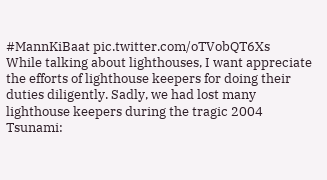#MannKiBaat pic.twitter.com/oTVobQT6Xs
While talking about lighthouses, I want appreciate the efforts of lighthouse keepers for doing their duties diligently. Sadly, we had lost many lighthouse keepers during the tragic 2004 Tsunami: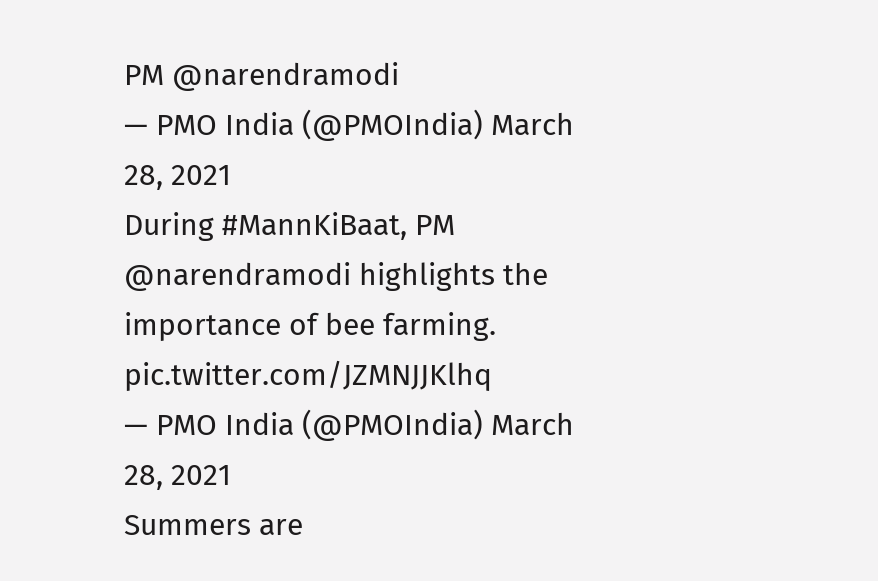PM @narendramodi
— PMO India (@PMOIndia) March 28, 2021
During #MannKiBaat, PM @narendramodi highlights the importance of bee farming. pic.twitter.com/JZMNJJKlhq
— PMO India (@PMOIndia) March 28, 2021
Summers are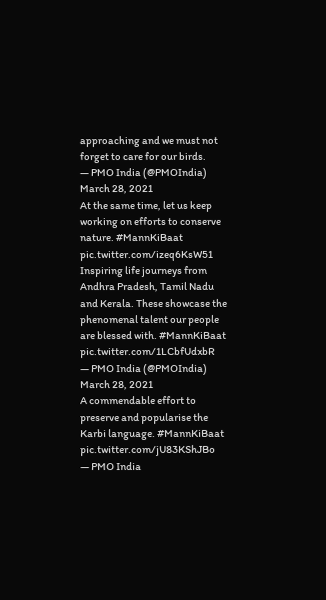approaching and we must not forget to care for our birds.
— PMO India (@PMOIndia) March 28, 2021
At the same time, let us keep working on efforts to conserve nature. #MannKiBaat pic.twitter.com/izeq6KsW51
Inspiring life journeys from Andhra Pradesh, Tamil Nadu and Kerala. These showcase the phenomenal talent our people are blessed with. #MannKiBaat pic.twitter.com/1LCbfUdxbR
— PMO India (@PMOIndia) March 28, 2021
A commendable effort to preserve and popularise the Karbi language. #MannKiBaat pic.twitter.com/jU83KShJBo
— PMO India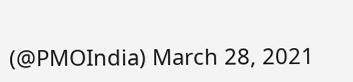(@PMOIndia) March 28, 2021